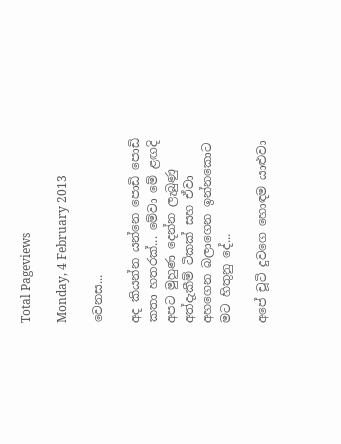Total Pageviews

Monday, 4 February 2013

වෙනස...

අද කියන්න යන්නෙ පොඩි පොඩි කතා හතරක්... මේවා මේ ළඟදි අපට මුහුණ දෙන්න ලැබුණු අත්දැකීම් ටිකක් සහ ඒවා අහගෙන බලාගෙන ඉන්නකොට මට හිතුනු දේ...

අපේ චූටි දුවගෙ හොඳම යාළුවා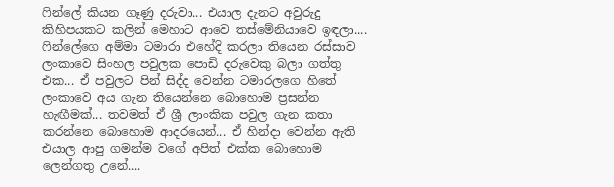ෆින්ලේ කියන ගෑණු දරුවා... එයාල දැනට අවුරුදු කිහිපයකට කලින් මෙහාට ආවෙ තස්මේනියාවෙ ඉඳලා.... ෆින්ලේගෙ අම්මා ටමාරා එහේදි කරලා තියෙන රස්සාව ලංකාවෙ සිංහල පවුලක පොඩි දරුවෙකු බලා ගත්තු එක... ඒ පවුලට පින් සිද්ද වෙන්න ටමාරලගෙ හිතේ ලංකාවෙ අය ගැන තියෙන්නෙ බොහොම ප්‍රසන්න හැඟීමක්... තවමත් ඒ ශ්‍රී ලාංකික පවුල ගැන කතා කරන්නෙ බොහොම ආදරයෙන්... ඒ හින්දා වෙන්න ඇති එයාල ආපු ගමන්ම වගේ අපිත් එක්ක බොහොම ලෙන්ගතු උනේ....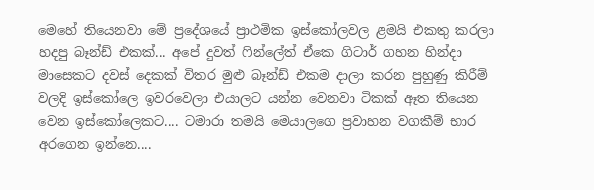මෙහේ තියෙනවා මේ ප්‍රදේශයේ ප්‍රාථමික ඉස්කෝලවල ළමයි එකතු කරලා හදපු බෑන්ඩ් එකක්... අපේ දුවත් ෆින්ලේත් ඒකෙ ගිටාර් ගහන හින්දා මාසෙකට දවස් දෙකක් විතර මුළු බෑන්ඩ් එකම දාලා කරන පුහුණු කිරීම් වලදි ඉස්කෝලෙ ඉවරවෙලා එයාලට යන්න වෙනවා ටිකක් ඈත තියෙන වෙන ඉස්කෝලෙකට.... ටමාරා තමයි මෙයාලගෙ ප්‍රවාහන වගකීම් භාර අරගෙන ඉන්නෙ....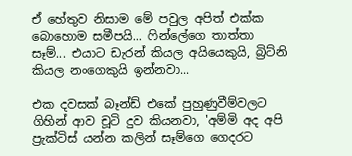ඒ හේතුව නිසාම මේ පවුල අපිත් එක්ක බොහොම සමීපයි... ෆින්ලේගෙ තාත්තා සෑම්... එයාට ඩැරන් කියල අයියෙකුයි, බ්‍රිට්නි කියල නංගෙකුයි ඉන්නවා...

එක දවසක් බෑන්ඩ් එකේ පුහුණුවීම්වලට ගිහින් ආව චූටි දුව කියනවා, 'අම්මි අද අපි ප්‍රැක්ටිස් යන්න කලින් සෑම්ගෙ ගෙදරට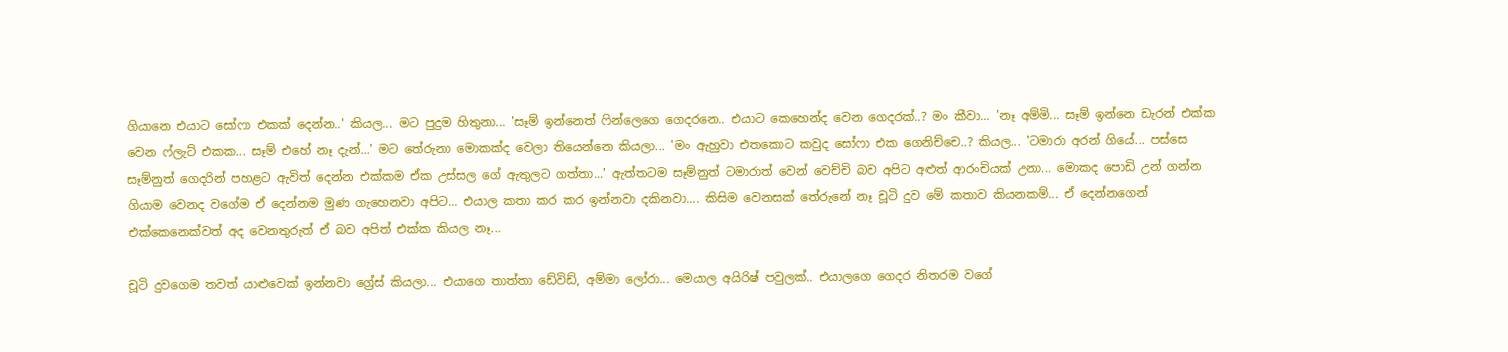ගියානෙ එයාට සෝෆා එකක් දෙන්න..' කියල... මට පුදුම හිතුනා... 'සෑම් ඉන්නෙත් ෆින්ලෙගෙ ගෙදරනෙ.. එයාට කෙහෙන්ද වෙන ගෙදරක්..? මං කීවා... 'නෑ අම්මි... සෑම් ඉන්නෙ ඩැරන් එක්ක වෙන ෆ්ලැට් එකක... සෑම් එහේ නෑ දැන්...' මට තේරුනා මොකක්ද වෙලා තියෙන්නෙ කියලා... 'මං ඇහුවා එතකොට කවුද සෝෆා එක ගෙනිච්චෙ..? කියල... 'ටමාරා අරන් ගියේ... පස්සෙ සෑම්නුත් ගෙදරින් පහළට ඇවිත් දෙන්න එක්කම ඒක උස්සල ගේ ඇතුලට ගත්තා...' ඇත්තටම සෑම්නුත් ටමාරාත් වෙන් වෙච්චි බව අපිට අළුත් ආරංචියක් උනා... මොකද පොඩි උන් ගන්න ගියාම වෙනද වගේම ඒ දෙන්නම මුණ ගැහෙනවා අපිට... එයාල කතා කර කර ඉන්නවා දකිනවා.... කිසිම වෙනසක් තේරුනේ නෑ චූටි දුව මේ කතාව කියනකම්... ඒ දෙන්නගෙන් එක්කෙනෙක්වත් අද වෙනතුරුත් ඒ බව අපිත් එක්ක කියල නෑ...

චූටි දුවගෙම තවත් යාළුවෙක් ඉන්නවා ග්‍රේස් කියලා... එයාගෙ තාත්තා ඩේවිඩ්, අම්මා ලෝරා... මෙයාල අයිරිෂ් පවුලක්.. එයාලගෙ ගෙදර නිතරම වගේ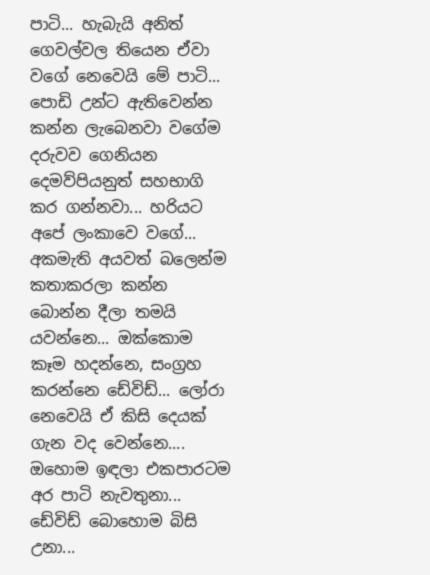පාටි... හැබැයි අනිත් ගෙවල්වල තියෙන ඒවා වගේ නෙවෙයි මේ පාටි... පොඩි උන්ට ඇතිවෙන්න කන්න ලැබෙනවා වගේම දරුවව ගෙනියන දෙමව්පියනුත් සහභාගි කර ගන්නවා... හරියට අපේ ලංකාවෙ වගේ... අකමැති අයවත් බලෙන්ම කතාකරලා කන්න බොන්න දීලා තමයි යවන්නෙ... ඔක්කොම කෑම හදන්නෙ, සංග්‍රහ කරන්නෙ ඩේවිඩ්... ලෝරා නෙවෙයි ඒ කිසි දෙයක් ගැන වද වෙන්නෙ.... ඔහොම ඉඳලා එකපාරටම අර පාටි නැවතුනා... ඩේවිඩ් බොහොම බිසි උනා...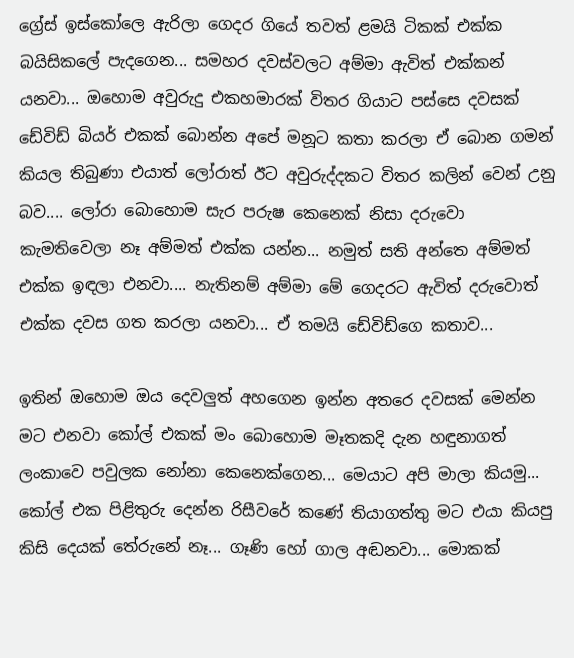ග්‍රේස් ඉස්කෝලෙ ඇරිලා ගෙදර ගියේ තවත් ළමයි ටිකක් එක්ක බයිසිකලේ පැදගෙන... සමහර දවස්වලට අම්මා ඇවිත් එක්කන් යනවා... ඔහොම අවුරුදු එකහමාරක් විතර ගියාට පස්සෙ දවසක් ඩේවිඩ් බියර් එකක් බොන්න අපේ මනූට කතා කරලා ඒ බොන ගමන් කියල තිබුණා එයාත් ලෝරාත් ඊට අවුරුද්දකට විතර කලින් වෙන් උනු බව.... ලෝරා බොහොම සැර පරුෂ කෙනෙක් නිසා දරුවො කැමතිවෙලා නෑ අම්මත් එක්ක යන්න... නමුත් සති අන්තෙ අම්මත් එක්ක ඉඳලා එනවා.... නැතිනම් අම්මා මේ ගෙදරට ඇවිත් දරුවොත් එක්ක දවස ගත කරලා යනවා... ඒ තමයි ඩේවිඩ්ගෙ කතාව...

ඉතින් ඔහොම ඔය දෙවලුත් අහගෙන ඉන්න අතරෙ දවසක් මෙන්න මට එනවා කෝල් එකක් මං බොහොම මෑතකදි දැන හඳුනාගත් ලංකාවෙ පවුලක නෝනා කෙනෙක්ගෙන... මෙයාට අපි මාලා කියමු... කෝල් එක පිළිතුරු දෙන්න රිසීවරේ කණේ තියාගත්තු මට එයා කියපු කිසි දෙයක් තේරුනේ නෑ... ගෑණි හෝ ගාල අඬනවා... මොකක්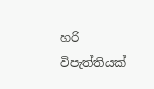හරි විපැත්තියක්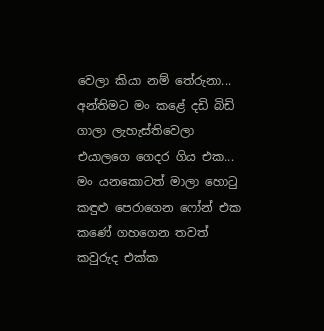වෙලා කියා නම් තේරුනා... අන්තිමට මං කළේ දඩි බිඩි ගාලා ලැහැස්තිවෙලා එයාලගෙ ගෙදර ගිය එක... මං යනකොටත් මාලා හොටු කඳුළු පෙරාගෙන ෆෝන් එක කණේ ගහගෙන තවත් කවුරුද එක්ක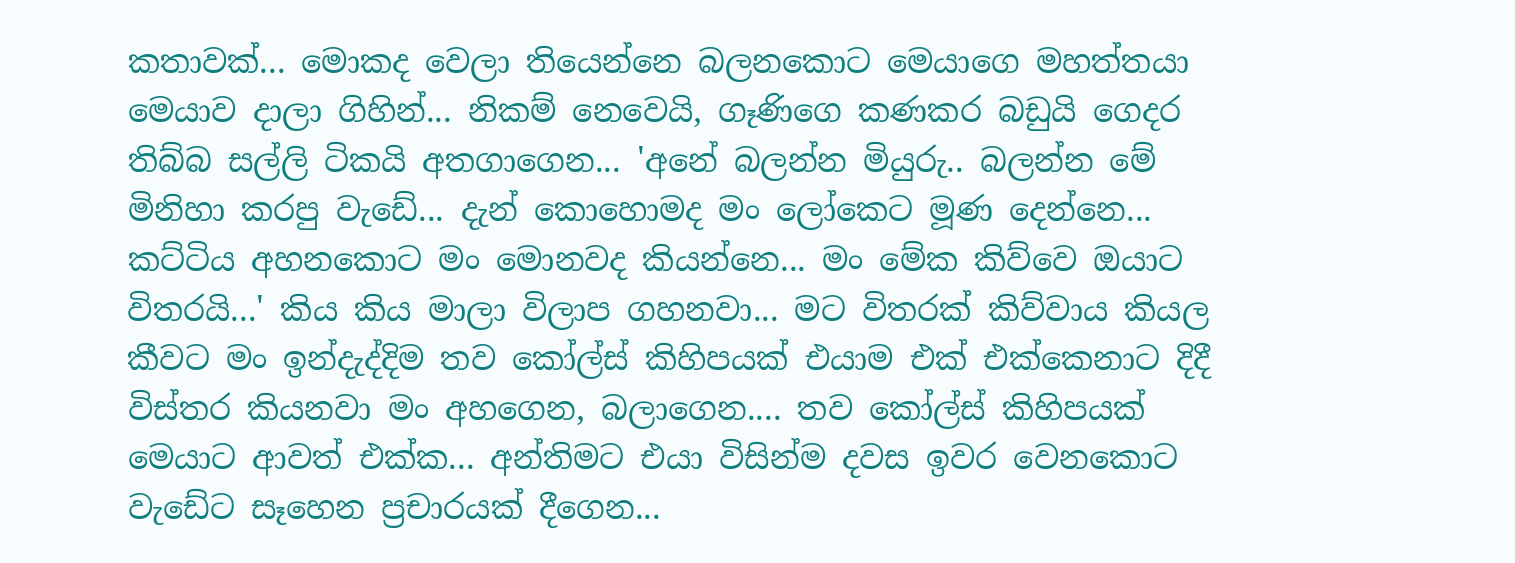කතාවක්... මොකද වෙලා තියෙන්නෙ බලනකොට මෙයාගෙ මහත්තයා මෙයාව දාලා ගිහින්... නිකම් නෙවෙයි, ගෑණිගෙ කණකර බඩුයි ගෙදර තිබ්බ සල්ලි ටිකයි අතගාගෙන... 'අනේ බලන්න මියුරු.. බලන්න මේ මිනිහා කරපු වැඩේ... දැන් කොහොමද මං ලෝකෙට මූණ දෙන්නෙ... කට්ටිය අහනකොට මං මොනවද කියන්නෙ... මං මේක කිව්වෙ ඔයාට විතරයි...' කිය කිය මාලා විලාප ගහනවා... මට විතරක් කිව්වාය කියල කීවට මං ඉන්දැද්දිම තව කෝල්ස් කිහිපයක් එයාම එක් එක්කෙනාට දිදී විස්තර කියනවා මං අහගෙන, බලාගෙන.... තව කෝල්ස් කිහිපයක් මෙයාට ආවත් එක්ක... අන්තිමට එයා විසින්ම දවස ඉවර වෙනකොට වැඩේට සෑහෙන ප්‍රචාරයක් දීගෙන...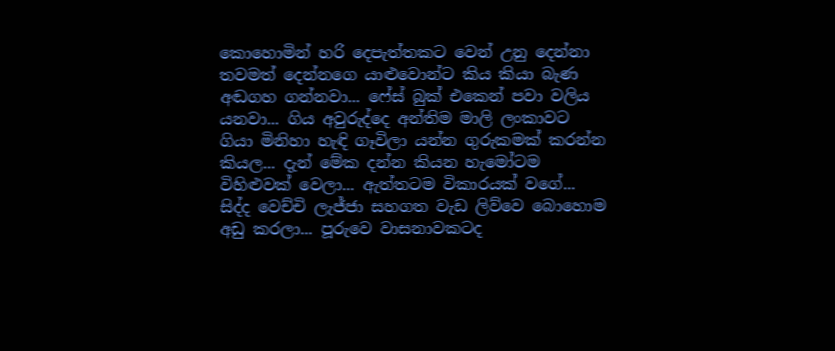කොහොමින් හරි දෙපැත්තකට වෙන් උනු දෙන්නා තවමත් දෙන්නගෙ යාළුවොන්ට කිය කියා බැණ අඬගහ ගන්නවා... ෆේස් බුක් එකෙන් පවා වලිය යනවා... ගිය අවුරුද්දෙ අන්තිම මාලි ලංකාවට ගියා මිනිහා හැඳි ගෑවිලා යන්න ගුරුකමක් කරන්න කියල... දැන් මේක දන්න කියන හැමෝටම විහිළුවක් වෙලා... ඇත්තටම විකාරයක් වගේ... සිද්ද වෙච්චි ලැජ්ජා සහගත වැඩ ලිව්වෙ බොහොම අඩු කරලා... පූරුවෙ වාසනාවකටද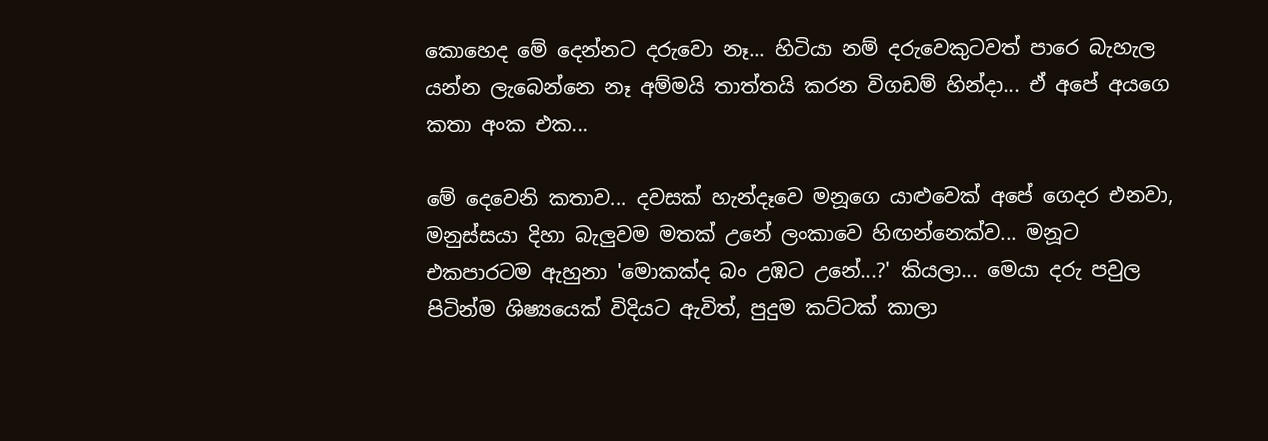කොහෙද මේ දෙන්නට දරුවො නෑ... හිටියා නම් දරුවෙකුටවත් පාරෙ බැහැල යන්න ලැබෙන්නෙ නෑ අම්මයි තාත්තයි කරන විගඩම් හින්දා... ඒ අපේ අයගෙ කතා අංක එක...

මේ දෙවෙනි කතාව... දවසක් හැන්දෑවෙ මනූගෙ යාළුවෙක් අපේ ගෙදර එනවා, මනුස්සයා දිහා බැලුවම මතක් උනේ ලංකාවෙ හිඟන්නෙක්ව... මනූට එකපාරටම ඇහුනා 'මොකක්ද බං උඹට උනේ...?' කියලා... මෙයා දරු පවුල පිටින්ම ශිෂ්‍යයෙක් විදියට ඇවිත්, පුදුම කට්ටක් කාලා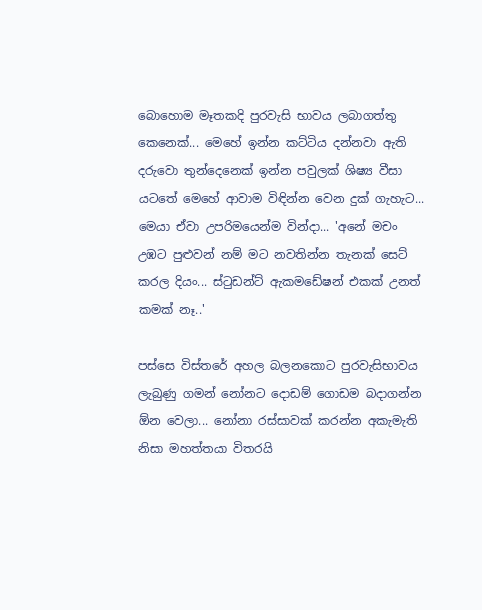බොහොම මෑතකදි පුරවැසි භාවය ලබාගත්තු කෙනෙක්... මෙහේ ඉන්න කට්ටිය දන්නවා ඇති දරුවො තුන්දෙනෙක් ඉන්න පවුලක් ශිෂ්‍ය වීසා යටතේ මෙහේ ආවාම විඳින්න වෙන දුක් ගැහැට... මෙයා ඒවා උපරිමයෙන්ම වින්දා... 'අනේ මචං උඹට පුළුවන් නම් මට නවතින්න තැනක් සෙට් කරල දියං... ස්ටුඩන්ට් ඇකමඩේෂන් එකක් උනත් කමක් නෑ..'

පස්සෙ විස්තරේ අහල බලනකොට පුරවැසිභාවය ලැබුණු ගමන් නෝනට දොඩම් ගොඩම බදාගන්න ඕන වෙලා... නෝනා රස්සාවක් කරන්න අකැමැති නිසා මහත්තයා විතරයි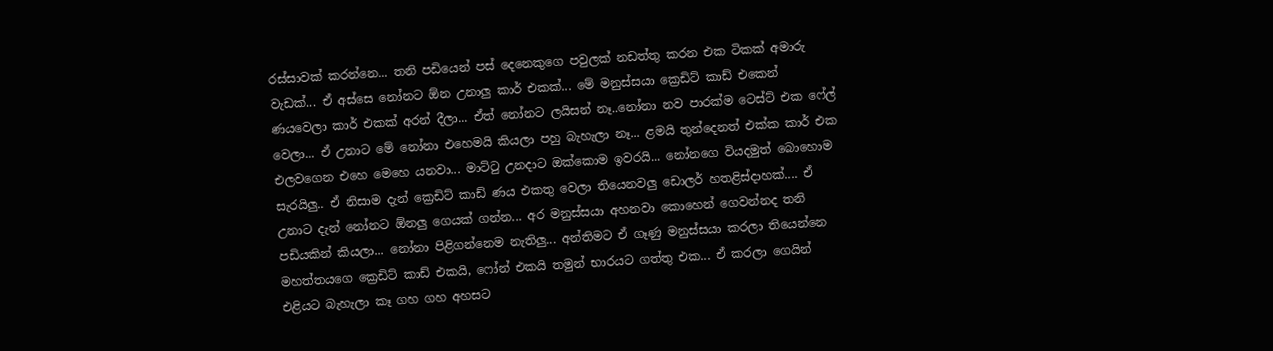රස්සාවක් කරන්නෙ... තනි පඩියෙන් පස් දෙනෙකුගෙ පවුලක් නඩත්තු කරන එක ටිකක් අමාරු වැඩක්... ඒ අස්සෙ නෝනට ඕන උනාලු කාර් එකක්... මේ මනුස්සයා ක්‍රෙඩිට් කාඩ් එකෙන් ණයවෙලා කාර් එකක් අරන් දීලා... ඒත් නෝනට ලයිසන් නෑ..නෝනා නව පාරක්ම ටෙස්ට් එක ෆේල් වෙලා... ඒ උනාට මේ නෝනා එහෙමයි කියලා පහු බැහැලා නෑ... ළමයි තුන්දෙනත් එක්ක කාර් එක එලවගෙන එහෙ මෙහෙ යනවා... මාට්ටු උනදාට ඔක්කොම ඉවරයි... නෝනගෙ වියදමුත් බොහොම සැරයිලු.. ඒ නිසාම දැන් ක්‍රෙඩිට් කාඩ් ණය එකතු වෙලා තියෙනවලු ඩොලර් හතළිස්දාහක්.... ඒ උනාට දැන් නෝනට ඕනලු ගෙයක් ගන්න... අර මනුස්සයා අහනවා කොහෙන් ගෙවන්නද තනි පඩියකින් කියලා... නෝනා පිළිගන්නෙම නැතිලු... අන්තිමට ඒ ගෑණු මනුස්සයා කරලා තියෙන්නෙ මහත්තයගෙ ක්‍රෙඩිට් කාඩ් එකයි, ෆෝන් එකයි තමුන් භාරයට ගත්තු එක... ඒ කරලා ගෙයින් එළියට බැහැලා කෑ ගහ ගහ අහසට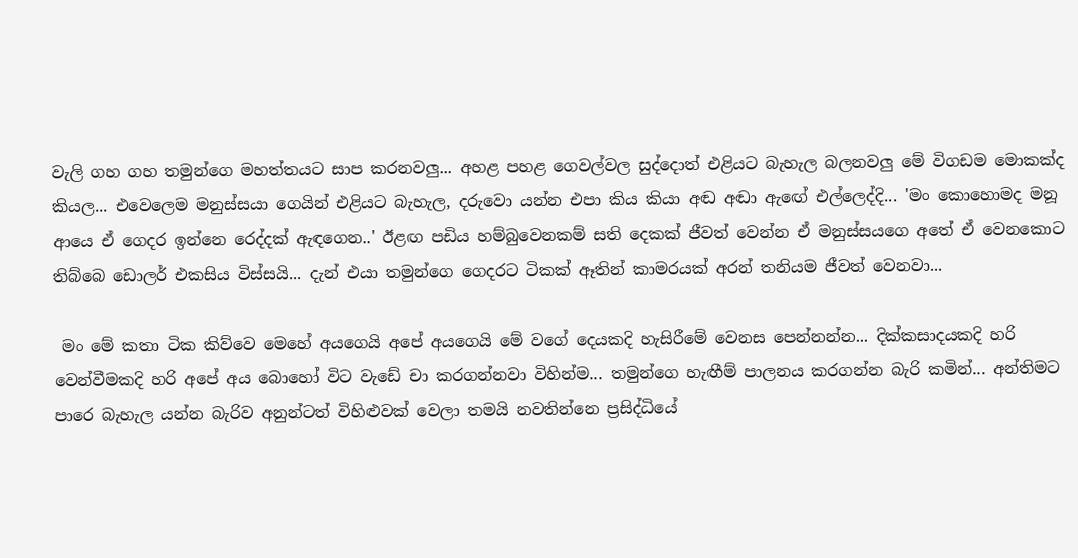වැලි ගහ ගහ තමුන්ගෙ මහත්තයට සාප කරනවලු... අහළ පහළ ගෙවල්වල සුද්දොත් එළියට බැහැල බලනවලු මේ විගඩම මොකක්ද කියල... එවෙලෙම මනුස්සයා ගෙයින් එළියට බැහැල, දරුවො යන්න එපා කිය කියා අඬ අඬා ඇඟේ එල්ලෙද්දි... 'මං කොහොමද මනූ ආයෙ ඒ ගෙදර ඉන්නෙ රෙද්දක් ඇඳගෙන..' ඊළඟ පඩිය හම්බුවෙනකම් සති දෙකක් ජීවත් වෙන්න ඒ මනුස්සයගෙ අතේ ඒ වෙනකොට තිබ්බෙ ඩොලර් එකසිය විස්සයි... දැන් එයා තමුන්ගෙ ගෙදරට ටිකක් ඈතින් කාමරයක් අරන් තනියම ජීවත් වෙනවා...

 මං මේ කතා ටික කිව්වෙ මෙහේ අයගෙයි අපේ අයගෙයි මේ වගේ දෙයකදි හැසිරීමේ වෙනස පෙන්නන්න... දික්කසාදයකදි හරි වෙන්වීමකදි හරි අපේ අය බොහෝ විට වැඩේ චා කරගන්නවා විහින්ම... තමුන්ගෙ හැඟීම් පාලනය කරගන්න බැරි කමින්... අන්තිමට පාරෙ බැහැල යන්න බැරිව අනුන්ටත් විහිළුවක් වෙලා තමයි නවතින්නෙ ප්‍රසිද්ධියේ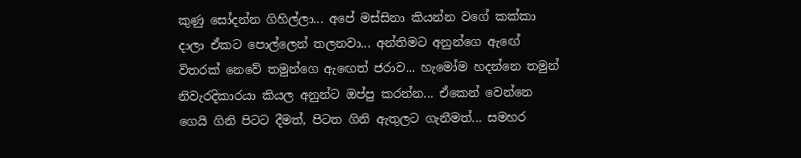කුණු සෝදන්න ගිහිල්ලා... අපේ මස්සිනා කියන්න වගේ කක්කා දාලා ඒකට පොල්ලෙන් තලනවා... අන්තිමට අනුන්ගෙ ඇඟේ විතරක් නෙවේ තමුන්ගෙ ඇඟෙත් ජරාව... හැමෝම හදන්නෙ තමුන් නිවැරදිකාරයා කියල අනුන්ට ඔප්පු කරන්න... ඒකෙන් වෙන්නෙ ගෙයි ගිනි පිටට දීමත්, පිටත ගිනි ඇතුලට ගැනීමත්... සමහර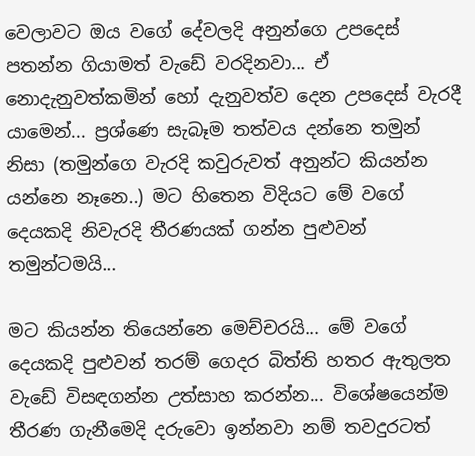වෙලාවට ඔය වගේ දේවලදි අනුන්ගෙ උපදෙස් පතන්න ගියාමත් වැඩේ වරදිනවා... ඒ නොදැනුවත්කමින් හෝ දැනුවත්ව දෙන උපදෙස් වැරදී යාමෙන්... ප්‍රශ්ණෙ සැබෑම තත්වය දන්නෙ තමුන් නිසා (තමුන්ගෙ වැරදි කවුරුවත් අනුන්ට කියන්න යන්නෙ නෑනෙ..) මට හිතෙන විදියට මේ වගේ දෙයකදි නිවැරදි තීරණයක් ගන්න පුළුවන් තමුන්ටමයි...

මට කියන්න තියෙන්නෙ මෙච්චරයි... මේ වගේ දෙයකදි පුළුවන් තරම් ගෙදර බිත්ති හතර ඇතුලත වැඩේ විසඳගන්න උත්සාහ කරන්න... විශේෂයෙන්ම තීරණ ගැනීමෙදි දරුවො ඉන්නවා නම් තවදුරටත්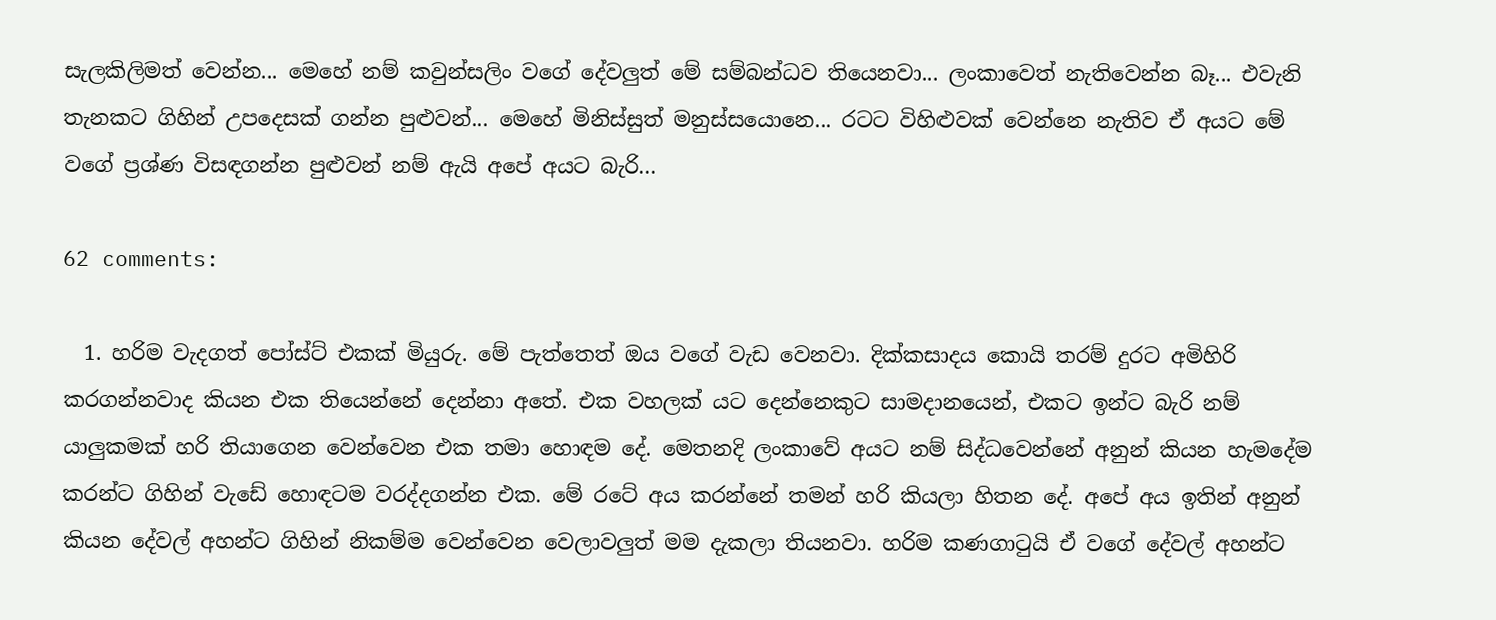සැලකිලිමත් වෙන්න... මෙහේ නම් කවුන්සලිං වගේ දේවලුත් මේ සම්බන්ධව තියෙනවා... ලංකාවෙත් නැතිවෙන්න බෑ... එවැනි තැනකට ගිහින් උපදෙසක් ගන්න පුළුවන්... මෙහේ මිනිස්සුත් මනුස්සයොනෙ... රටට විහිළුවක් වෙන්නෙ නැතිව ඒ අයට මේ වගේ ප්‍රශ්ණ විසඳගන්න පුළුවන් නම් ඇයි අපේ අයට බැරි...

62 comments:

  1. හරිම වැදගත් පෝස්ට් එකක් මියුරු. මේ පැත්තෙත් ඔය වගේ වැඩ වෙනවා. දික්කසාදය කොයි තරම් දුරට අමිහිරි කරගන්නවාද කියන එක තියෙන්නේ දෙන්නා අතේ. එක වහලක් යට දෙන්නෙකුට සාමදානයෙන්, එකට ඉන්ට බැරි නම් යාලුකමක් හරි තියාගෙන වෙන්වෙන එක තමා හොඳම දේ. මෙතනදි ලංකාවේ අයට නම් සිද්ධවෙන්නේ අනුන් කියන හැමදේම කරන්ට ගිහින් වැඩේ හොඳටම වරද්දගන්න එක. මේ රටේ අය කරන්නේ තමන් හරි කියලා හිතන දේ. අපේ අය ඉතින් අනුන් කියන දේවල් අහන්ට ගිහින් නිකම්ම වෙන්වෙන වෙලාවලුත් මම දැකලා තියනවා. හරිම කණගාටුයි ඒ වගේ දේවල් අහන්ට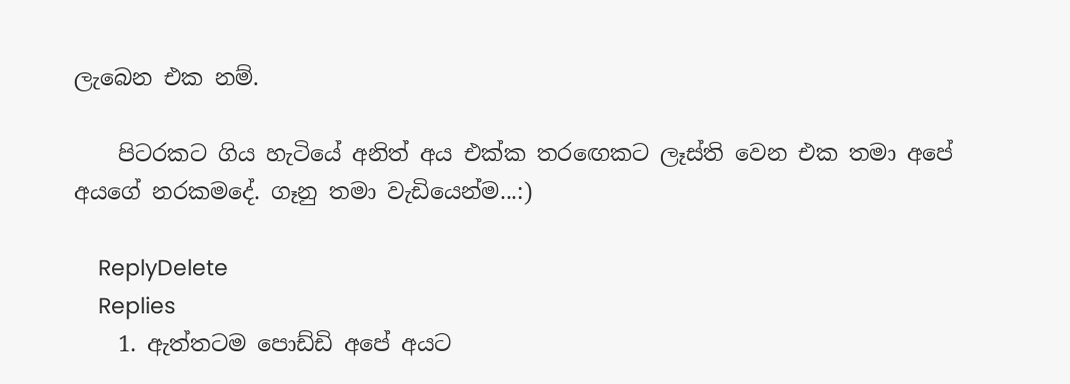ලැබෙන එක නම්.

    පිටරකට ගිය හැටියේ අනිත් අය එක්ක තරඟෙකට ලෑස්ති වෙන එක තමා අපේ අයගේ නරකමදේ. ගෑනු තමා වැඩියෙන්ම...:)

    ReplyDelete
    Replies
    1. ඇත්තටම පොඩ්ඩි අපේ අයට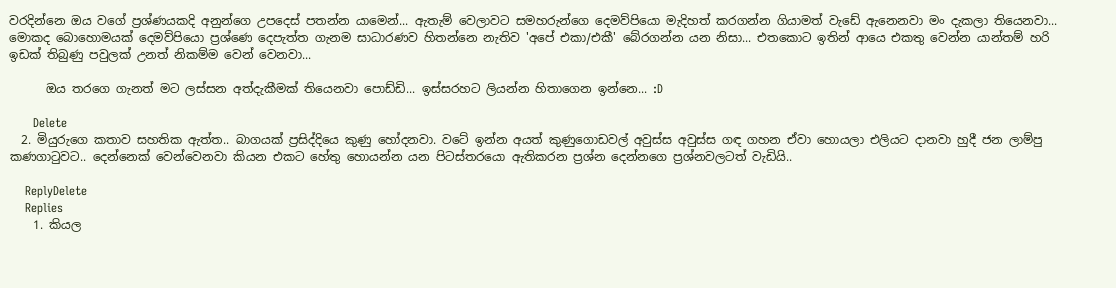වරදින්නෙ ඔය වගේ ප්‍රශ්ණයකදි අනුන්ගෙ උපදෙස් පතන්න යාමෙන්... ඇතැම් වෙලාවට සමහරුන්ගෙ දෙමව්පියො මැදිහත් කරගන්න ගියාමත් වැඩේ ඇනෙනවා මං දැකලා තියෙනවා... මොකද බොහොමයක් දෙමව්පියො ප්‍රශ්ණෙ දෙපැත්ත ගැනම සාධාරණව හිතන්නෙ නැතිව 'අපේ එකා/එකී' බේරගන්න යන නිසා... එතකොට ඉතින් ආයෙ එකතු වෙන්න යාන්තම් හරි ඉඩක් තිබුණු පවුලක් උනත් නිකම්ම වෙන් වෙනවා...

      ඔය තරගෙ ගැනත් මට ලස්සන අත්දැකීමක් තියෙනවා පොඩ්ඩි... ඉස්සරහට ලියන්න හිතාගෙන ඉන්නෙ... :D

      Delete
  2. මියුරුගෙ කතාව සහතික ඇත්ත.. බාගයක් ප්‍රසිද්දියෙ කුණු හෝදනවා. වටේ ඉන්න අයත් කුණුගොඩවල් අවුස්ස අවුස්ස ගඳ ගහන ඒවා හොයලා එලියට දානවා හුදී ජන ලාම්පු කණගා‍ටුවට.. දෙන්නෙක් වෙන්වෙනවා කියන එකට හේතු හොයන්න යන පිටස්තරයො ඇතිකරන ප්‍රශ්න දෙන්නගෙ ප්‍රශ්නවලටත් වැඩියි..

    ReplyDelete
    Replies
    1. කියල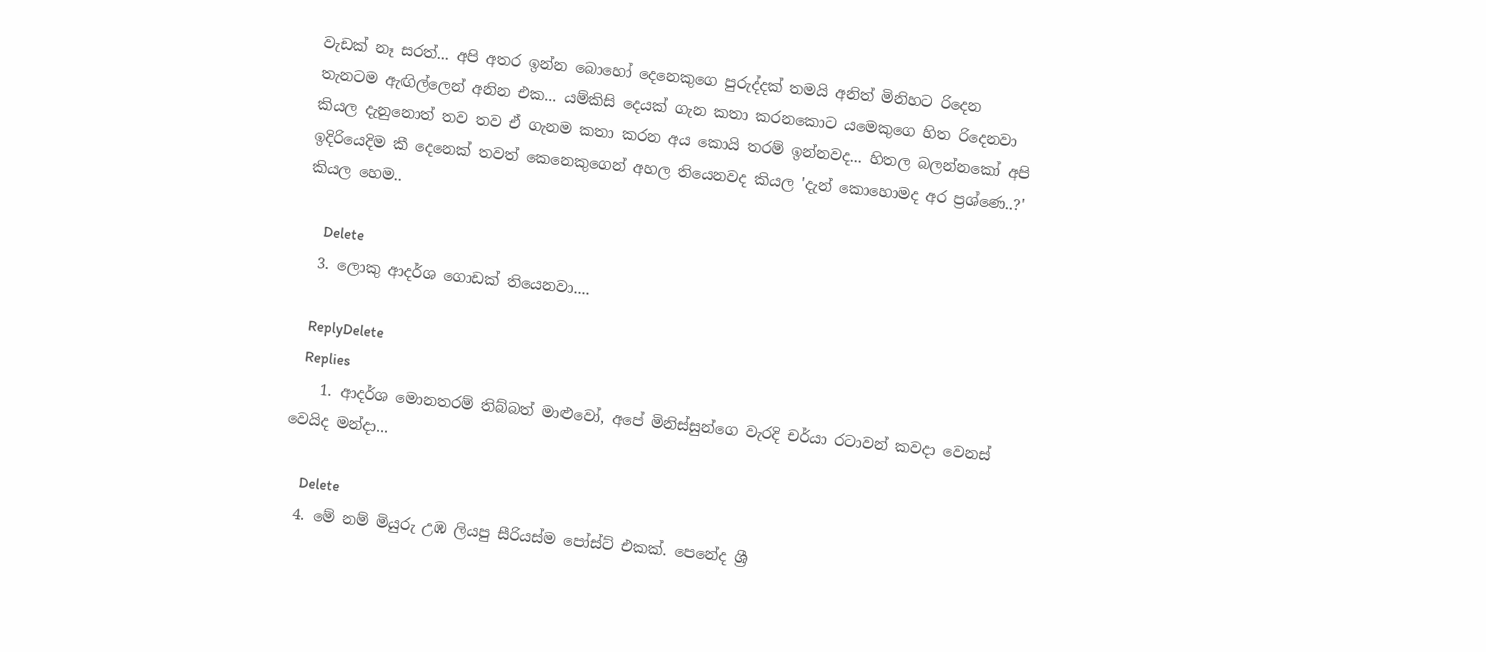වැඩක් නෑ සරත්... අපි අතර ඉන්න බොහෝ දෙනෙකුගෙ පුරුද්දක් තමයි අනිත් මිනිහට රිදෙන තැනටම ඇඟිල්ලෙන් අනින එක... යම්කිසි දෙයක් ගැන කතා කරනකොට යමෙකුගෙ හිත රිදෙනවා කියල දැනුනොත් තව තව ඒ ගැනම කතා කරන අය කොයි තරම් ඉන්නවද... හිතල බලන්නකෝ අපි ඉදිරියෙදිම කී දෙනෙක් තවත් කෙනෙකුගෙන් අහල තියෙනවද කියල 'දැන් කොහොමද අර ප්‍රශ්ණෙ..?' කියල හෙම..

      Delete
  3. ලොකු ආදර්ශ ගොඩක් තියෙනවා....

    ReplyDelete
    Replies
    1. ආදර්ශ මොනතරම් තිබ්බත් මාළුවෝ, අපේ මිනිස්සුන්ගෙ වැරදි චර්යා රටාවන් කවදා වෙනස් වෙයිද මන්දා...

      Delete
  4. මේ නම් මියුරු උඹ ලියපු සීරියස්ම පෝස්ට් එකක්. පෙනේද ශ්‍රී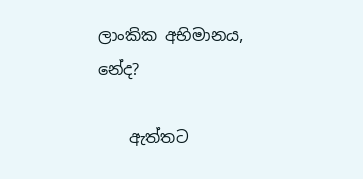ලාංකික අභිමානය, නේද?

    ඇත්තට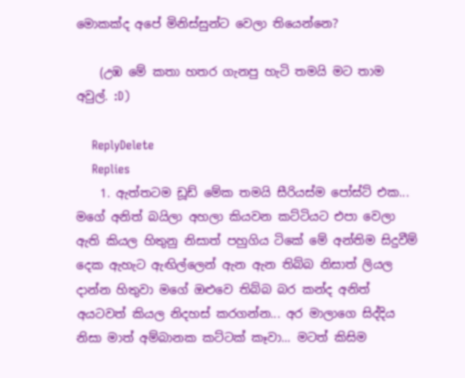මොකක්ද අපේ මිනිස්සුන්ට වෙලා තියෙන්නෙ?

    (උඹ මේ කතා හතර ගැනපු හැටි තමයි මට තාම අවුල්. :D)

    ReplyDelete
    Replies
    1. ඇත්තටම ඩූඩ් මේක තමයි සීරියස්ම පෝස්ට් එක... මගේ අනිත් බයිලා අහලා කියවන කට්ටියට එපා වෙලා ඇති කියල හිතුනු නිසාත් පහුගිය ටිකේ මේ අන්තිම සිදුවීම් දෙක ඇහැට ඇඟිල්ලෙන් ඇන ඇන තිබ්බ නිසාත් ලියල දාන්න හිතුවා මගේ ඔළුවෙ තිබ්බ බර කන්ද අනිත් අයටවත් කියල නිදහස් කරගන්න... අර මාලාගෙ සිද්දිය නිසා මාත් අම්බානක කට්ටක් කෑවා... මටත් කිසිම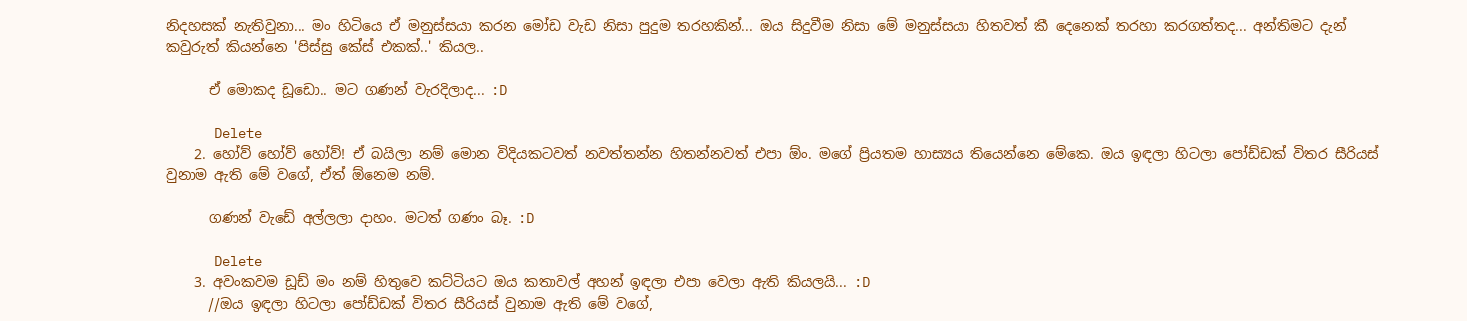නිදහසක් නැතිවුනා... මං හිටියෙ ඒ මනුස්සයා කරන මෝඩ වැඩ නිසා පුදුම තරහකින්... ඔය සිදුවීම නිසා මේ මනුස්සයා හිතවත් කී දෙනෙක් තරහා කරගත්තද... අන්තිමට දැන් කවුරුත් කියන්නෙ 'පිස්සු කේස් එකක්..' කියල..

      ඒ මොකද ඩූඩො.. මට ගණන් වැරදිලාද... :D

      Delete
    2. හෝව් හෝව් හෝව්! ඒ බයිලා නම් මොන විදියකටවත් නවත්තන්න හිතන්නවත් එපා ඕං. මගේ ප්‍රියතම හාස්‍යය තියෙන්නෙ මේකෙ. ඔය ඉඳලා හිටලා පෝඩ්ඩක් විතර සීරියස් වුනාම ඇති මේ වගේ, ඒත් ඕනෙම නම්.

      ගණන් වැඩේ අල්ලලා දාහං. මටත් ගණං බෑ. :D

      Delete
    3. අවංකවම ඩූඩ් මං නම් හිතුවෙ කට්ටියට ඔය කතාවල් අහන් ඉඳලා එපා වෙලා ඇති කියලයි... :D
      //ඔය ඉඳලා හිටලා පෝඩ්ඩක් විතර සීරියස් වුනාම ඇති මේ වගේ,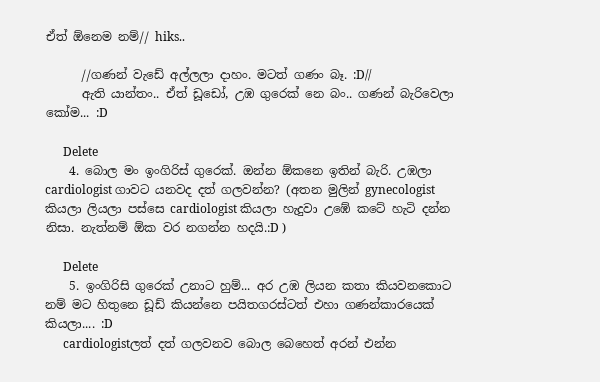ඒත් ඕනෙම නම්// hiks..

      //ගණන් වැඩේ අල්ලලා දාහං. මටත් ගණං බෑ. :D//
      ඇති යාන්තං.. ඒත් ඩූඩෝ, උඹ ගුරෙක් නෙ බං.. ගණන් බැරිවෙලා කෝම... :D

      Delete
    4. බොල මං ඉංගිරිස් ගුරෙක්. ඔන්න ඕකනෙ ඉතින් බැරි. උඹලා cardiologist ගාවට යනවද දත් ගලවන්න? (අතන මුලින් gynecologist කියලා ලියලා පස්සෙ cardiologist කියලා හැදුවා උඹේ කටේ හැටි දන්න නිසා. නැත්නම් ඕක වර නගන්න හදයි.:D )

      Delete
    5. ඉංගිරිසි ගුරෙක් උනාට හුම්... අර උඹ ලියන කතා කියවනකොට නම් මට හිතුනෙ ඩූඩ් කියන්නෙ පයිතගරස්ටත් එහා ගණන්කාරයෙක් කියලා.... :D
      cardiologistලත් දත් ගලවනව බොල බෙහෙත් අරන් එන්න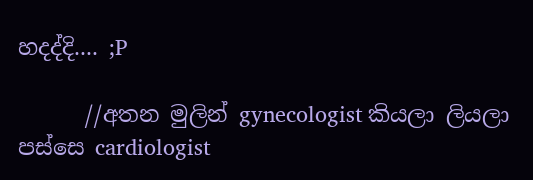හදද්දි.... ;P

      //අතන මුලින් gynecologist කියලා ලියලා පස්සෙ cardiologist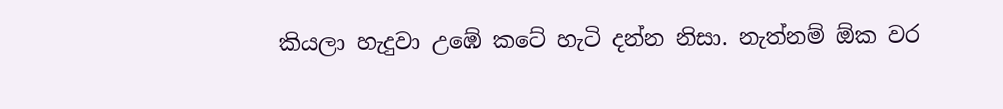කියලා හැදුවා උඹේ කටේ හැටි දන්න නිසා. නැත්නම් ඕක වර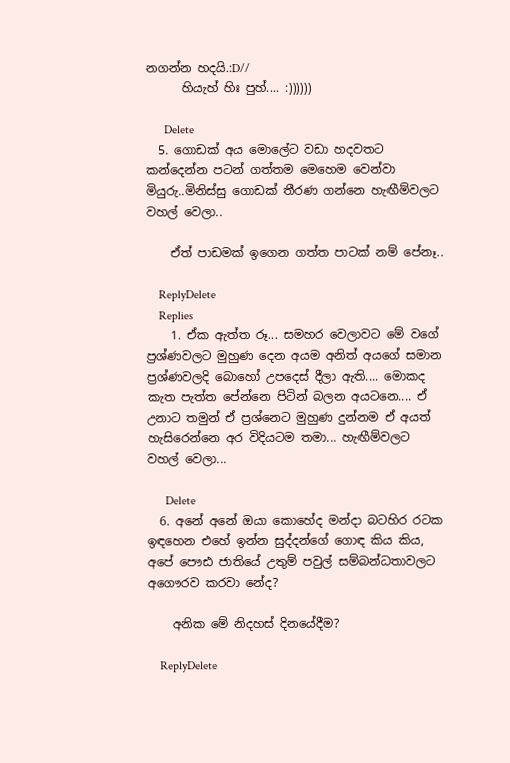නගන්න හදයි.:D//
      හියැහ් හිඃ පුහ්.... :))))))

      Delete
  5. ගොඩක් අය මොලේට වඩා හදවතට කන්දෙන්න පටන් ගත්තම මෙහෙම වෙන්වා මියුරු..මිනිස්සු ගොඩක් තීරණ ගන්නෙ හැඟීම්වලට වහල් වෙලා..

    ඒත් පාඩමක් ඉගෙන ගත්ත පාටක් නම් පේනෑ..

    ReplyDelete
    Replies
    1. ඒක ඇත්ත රූ... සමහර වෙලාවට මේ වගේ ප්‍රශ්ණවලට මුහුණ දෙන අයම අනිත් අයගේ සමාන ප්‍රශ්ණවලදි බොහෝ උපදෙස් දීලා ඇති.... මොකද කැත පැත්ත පේන්නෙ පිටින් බලන අයටනෙ.... ඒ උනාට තමුන් ඒ ප්‍රශ්නෙට මුහුණ දුන්නම ඒ අයත් හැසිරෙන්නෙ අර විදියටම තමා... හැඟීම්වලට වහල් වෙලා...

      Delete
  6. අනේ අනේ ඔයා කොහේද මන්දා බටහිර රටක ඉඳහෙන එහේ ඉන්න සුද්දන්ගේ ගොඳ කිය කිය, අපේ පෞඪ ජාතියේ උතුම් පවුල් සම්බන්ධතාවලට අගෞරව කරවා නේද?

    අනික මේ නිදහස් දිනයේදීම?

    ReplyDelete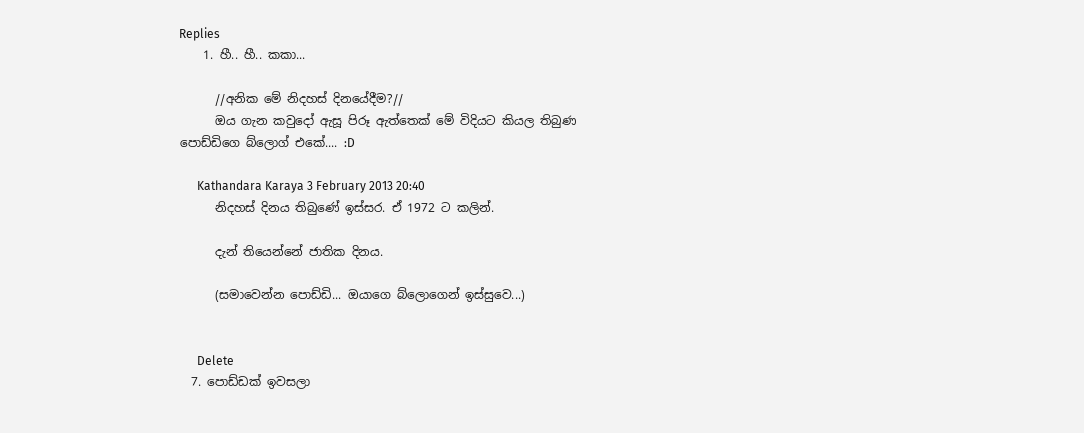Replies
    1. හී.. හී.. කකා...

      //අනික මේ නිදහස් දිනයේදීම?//
      ඔය ගැන කවුදෝ ඇසූ පිරූ ඇත්තෙක් මේ විදියට කියල තිබුණ පොඩ්ඩිගෙ බ්ලොග් එකේ.... :D

      Kathandara Karaya 3 February 2013 20:40
      නිදහස් දිනය තිබුණේ ඉස්සර. ඒ 1972 ට කලින්.

      දැන් තියෙන්නේ ජාතික දිනය.

      (සමාවෙන්න පොඩ්ඩි... ඔයාගෙ බ්ලොගෙන් ඉස්සුවෙ...)


      Delete
  7. පොඩ්ඩක් ඉවසලා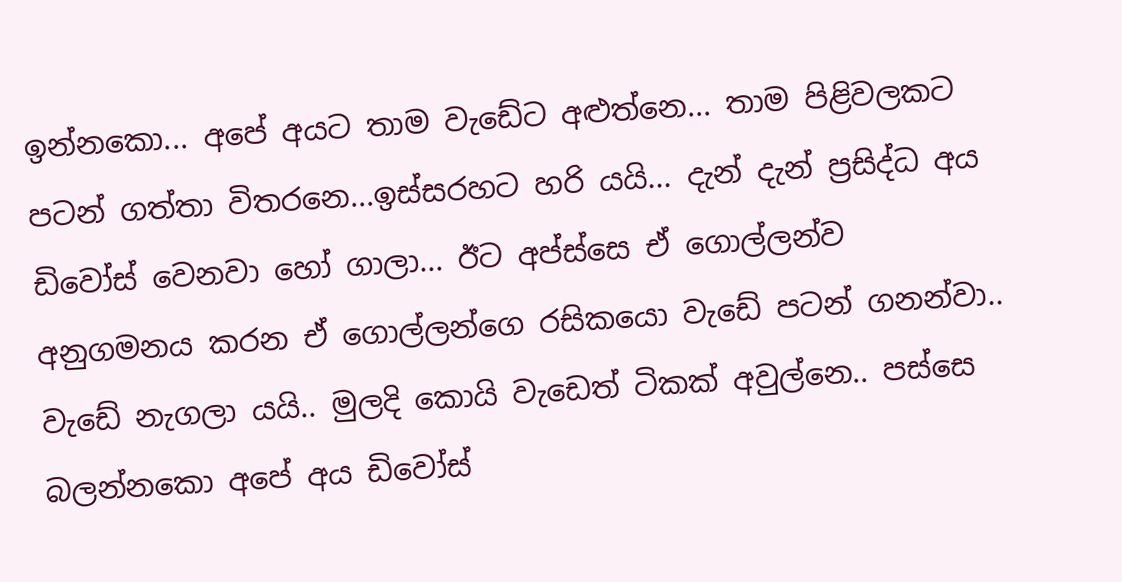ඉන්නකො... අපේ අයට තාම වැඩේට අළුත්නෙ... තාම පිළිවලකට පටන් ගත්තා විතරනෙ...ඉස්සරහට හරි යයි... දැන් දැන් ප්‍රසිද්ධ අය ඩිවෝස් වෙනවා හෝ ගාලා... ඊට අප්ස්සෙ ඒ ගොල්ලන්ව අනුගමනය කරන ඒ ගොල්ලන්ගෙ රසිකයො වැඩේ පටන් ගනන්වා.. වැඩේ නැගලා යයි.. මුලදි කොයි වැඩෙත් ටිකක් අවුල්නෙ.. පස්සෙ බලන්නකො අපේ අය ඩිවෝස්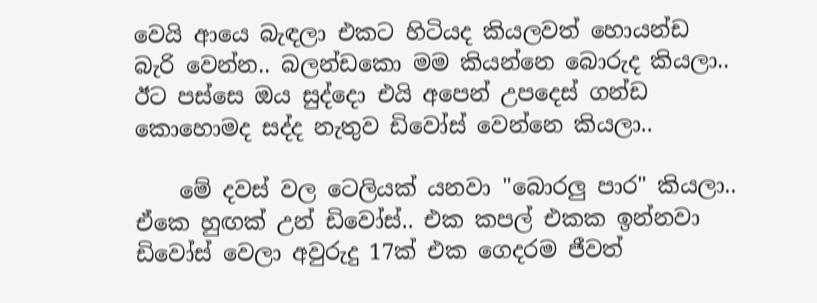වෙයි ආයෙ බැඳලා එකට හිටියද කියලවත් හොයන්ඩ බැරි වෙන්න.. බලන්ඩකො මම කියන්නෙ බොරුද කියලා.. ඊට පස්සෙ ඔය සුද්දො එයි අපෙන් උපදෙස් ගන්ඩ කොහොමද සද්ද නැතුව ඩිවෝස් වෙන්නෙ කියලා..

    මේ දවස් වල ටෙලියක් යනවා "බොරලු පාර" කියලා.. ඒකෙ හුඟක් උන් ඩිවෝස්.. එක කපල් එකක ඉන්නවා ඩිවෝස් වෙලා අවුරුදු 17ක් එක ගෙදරම ජීවත්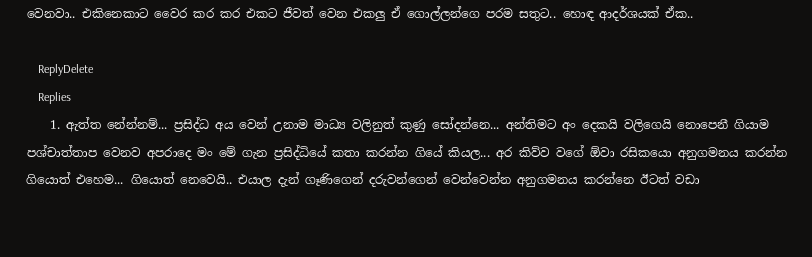වෙනවා.. එකිනෙකාට වෛර කර කර එකට ජීවත් වෙන එකලු ඒ ගොල්ලන්ගෙ පරම සතුට.. හොඳ ආදර්ශයක් ඒක..

    ReplyDelete
    Replies
    1. ඇත්ත නේන්නම්... ප්‍රසිද්ධ අය වෙන් උනාම මාධ්‍ය වලිනුත් කුණු සෝදන්නෙ... අන්තිමට අං දෙකයි වලිගෙයි නොපෙනී ගියාම පශ්චාත්තාප වෙනව අපරාදෙ මං මේ ගැන ප්‍රසිද්ධියේ කතා කරන්න ගියේ කියල... අර කිව්ව වගේ ඕවා රසිකයො අනුගමනය කරන්න ගියොත් එහෙම... ගියොත් නෙවෙයි.. එයාල දැන් ගෑණිගෙන් දරුවන්ගෙන් වෙන්වෙන්න අනුගමනය කරන්නෙ ඊටත් වඩා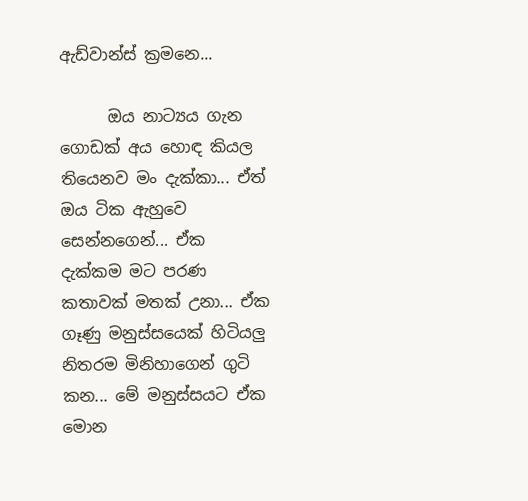ඇඩ්වාන්ස් ක්‍රමනෙ...

      ඔය නාට්‍යය ගැන ගොඩක් අය හොඳ කියල තියෙනව මං දැක්කා... ඒත් ඔය ටික ඇහුවෙ සෙන්නගෙන්... ඒක දැක්කම මට පරණ කතාවක් මතක් උනා... ඒක ගෑණු මනුස්සයෙක් හිටියලු නිතරම මිනිහාගෙන් ගුටි කන... මේ මනුස්සයට ඒක මොන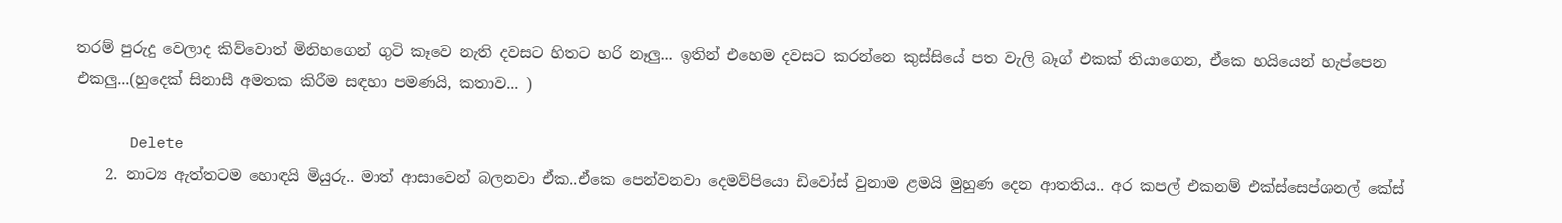තරම් පුරුදු වෙලාද කිව්වොත් මිනිහගෙන් ගුටි කෑවෙ නැති දවසට හිතට හරි නෑලු... ඉතින් එහෙම දවසට කරන්නෙ කුස්සියේ පත වැලි බෑග් එකක් තියාගෙන, ඒකෙ හයියෙන් හැප්පෙන එකලු...(හුදෙක් සිනාසී අමතක කිරීම සඳහා පමණයි, කතාව... )

      Delete
    2. නාට්‍ය ඇත්තටම හොඳයි මියුරු.. මාත් ආසාවෙන් බලනවා ඒක..ඒකෙ පෙන්වනවා දෙමව්පියො ඩිවෝස් වුනාම ළමයි මුහුණ දෙන ආතතිය.. අර කපල් එකනම් එක්ස්සෙප්ශනල් කේස්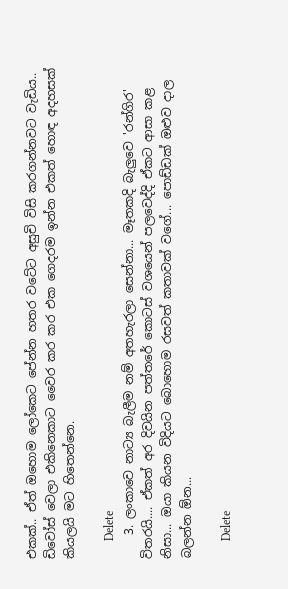එකක්.. ඒත් ඔහොම ලෝකෙට පේන්න හතර වටේට අසුචි විසි කරගන්නවට වැඩිය.. ඩිවෝස් වෙලා එකිනෙකාට වෛර කර කර එක ගෙදරම ඉන්න එකත් හොඳ අදහසක් කියලයි මට හිතෙන්නෙ.

      Delete
    3. ලංකාවෙ නාට්‍ය බැලීම නම් අතහැරලා සෙන්නා... මෑතකදි බැලුවෙ 'රන්ගිර' විතරයි.... ඒකත් අර දිවයින පත්තරේ කොටස් වශයෙන් පලවෙද්දි ඒකට ආසා කළ නිසා... ඔයා කියන විදියට බොහොම රසවත් කතාවක් වගේ... පොඩ්ඩක් ඔළුව දාල බලන්න ඕන...

      Delete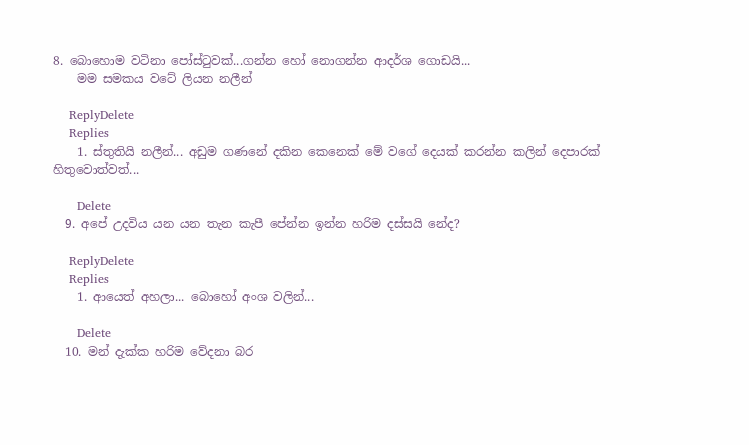8. බොහොම වටිනා පෝස්ටුවක්...ගන්න හෝ නොගන්න ආදර්ශ ගොඩයි...
    මම සමකය වටේ ලියන නලීන්

    ReplyDelete
    Replies
    1. ස්තුතියි නලීන්... අඩුම ගණනේ දකින කෙනෙක් මේ වගේ දෙයක් කරන්න කලින් දෙපාරක් හිතුවොත්වත්...

      Delete
  9. අපේ උදවිය යන යන තැන කැපී පේන්න ඉන්න හරිම දස්සයි නේද?

    ReplyDelete
    Replies
    1. ආයෙත් අහලා... බොහෝ අංශ වලින්...

      Delete
  10. මන් දැක්ක හරිම වේදනා බර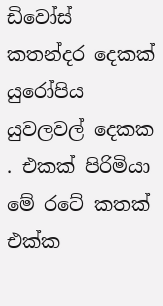ඩිවෝස් කතන්දර දෙකක් යුරෝපිය යුවලවල් දෙකක . එකක් පිරිමියා මේ රටේ කතක් එක්ක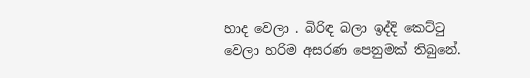හාද වෙලා . බිරිඳ බලා ඉද්දි කෙට්ටු වෙලා හරිම අසරණ පෙනුමක් තිබුනේ.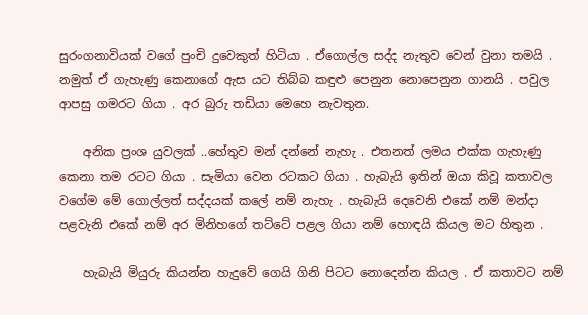සුරංගනාවියක් වගේ පුංචි දුවෙකුත් හිටියා . ඒගොල්ල සද්ද නැතුව වෙන් වුනා තමයි . නමුත් ඒ ගැහැණු කෙනාගේ ඇස යට තිබ්බ කඳුළු පෙනුන නොපෙනුන ගානයි . පවුල ආපසු ගමරට ගියා . අර බුරු තඩියා මෙහෙ නැවතුන.

    අනික ප්‍රංශ යුවලක් ..හේතුව මන් දන්නේ නැහැ . එතනත් ලමය එක්ක ගැහැණු කෙනා තම රටට ගියා . සැමියා වෙන රටකට ගියා . හැබැයි ඉතින් ඔයා කිවූ කතාවල වගේම මේ ගොල්ලත් සද්දයක් කලේ නම් නැහැ . හැබැයි දෙවෙනි එකේ නම් මන්දා පළවැනි එකේ නම් අර මිනිහගේ තට්ටේ පළල ගියා නම් හොඳයි කියල මට හිතුන .

    හැබැයි මියුරු කියන්න හැදුවේ ගෙයි ගිනි පිටට නොදෙන්න කියල . ඒ කතාවට නම්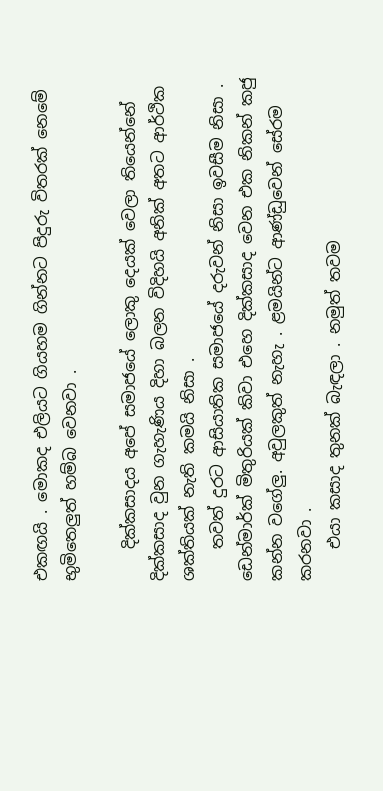එකඟයි . මොකද එලියට ගියහම ගින්නට පිදුරු විතරක් නෙමේ භුමිතෙලුත් හම්බ වෙනවා .

    දික්කසාදය අපේ සමාජයේ ලොකු දෙයක් වෙලා තියෙන්නේ දික්කසාද වුන ගැහැණිය දිහා බලන විදිහයි අනික් අතට ආර්ථික ශක්තියක් නැති කමයි නිසා .
    තවත් දුරට ආසියාතික සමාජයේ දරුවන් නිසා ඉවසීම නිසා . ඩෙන්මාර්ක් මිතුරියක් කිවා එහෙ දික්කසාද වෙන එක නිකන් කජු කන්න වගේලු. අවුලකුත් නැහැ . ළමයින්ට ආණ්ඩුවෙන් සේරම කරනවා .
    එයා කසාද තුනක් බැඳලා . නමුත් තවම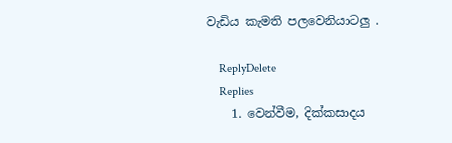වැඩිය කැමති පලවෙනියාටලු .

    ReplyDelete
    Replies
    1. වෙන්වීම, දික්කසාදය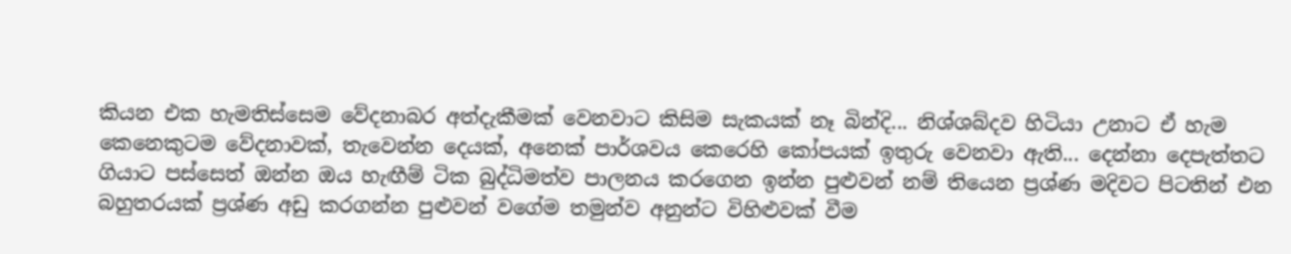කියන එක හැමතිස්සෙම වේදනාබර අත්දැකීමක් වෙනවාට කිසිම සැකයක් නෑ බින්දි... නිශ්ශබ්දව හිටියා උනාට ඒ හැම කෙනෙකුටම වේදනාවක්, තැවෙන්න දෙයක්, අනෙක් පාර්ශවය කෙරෙහි කෝපයක් ඉතුරු වෙනවා ඇති... දෙන්නා දෙපැත්තට ගියාට පස්සෙත් ඔන්න ඔය හැඟීම් ටික බුද්ධිමත්ව පාලනය කරගෙන ඉන්න පුළුවන් නම් තියෙන ප්‍රශ්ණ මදිවට පිටතින් එන බහුතරයක් ප්‍රශ්ණ අඩු කරගන්න පුළුවන් වගේම තමුන්ව අනුන්ට විහිළුවක් වීම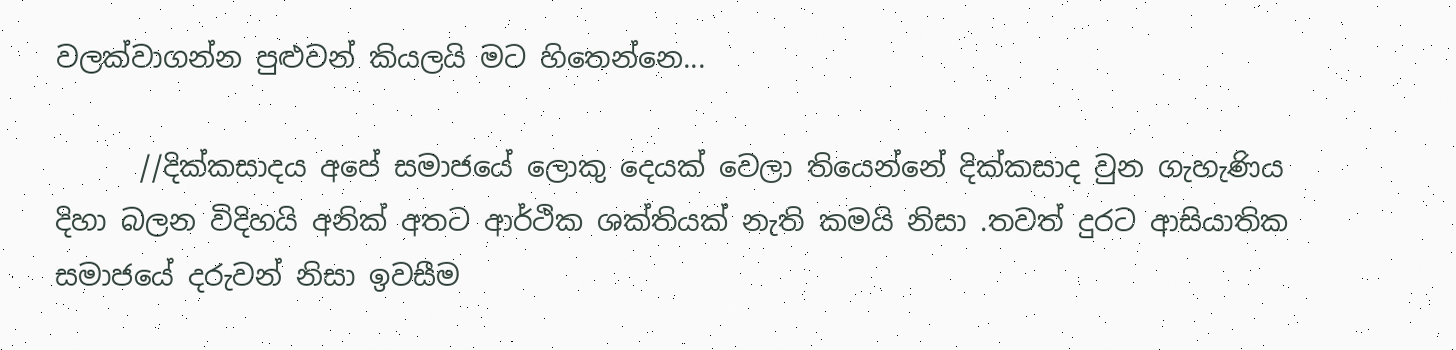වලක්වාගන්න පුළුවන් කියලයි මට හිතෙන්නෙ...

      //දික්කසාදය අපේ සමාජයේ ලොකු දෙයක් වෙලා තියෙන්නේ දික්කසාද වුන ගැහැණිය දිහා බලන විදිහයි අනික් අතට ආර්ථික ශක්තියක් නැති කමයි නිසා .තවත් දුරට ආසියාතික සමාජයේ දරුවන් නිසා ඉවසීම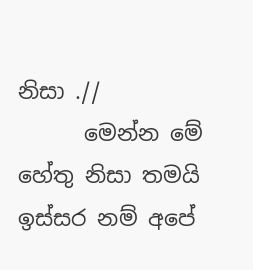නිසා .//
      මෙන්න මේ හේතු නිසා තමයි ඉස්සර නම් අපේ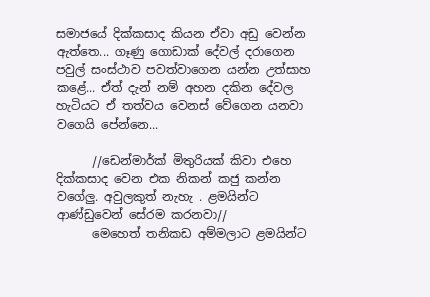සමාජයේ දික්කසාද කියන ඒවා අඩු වෙන්න ඇත්තෙ... ගෑණු ගොඩාක් දේවල් දරාගෙන පවුල් සංස්ථාව පවත්වාගෙන යන්න උත්සාහ කළේ... ඒත් දැන් නම් අහන දකින දේවල හැටියට ඒ තත්වය වෙනස් වේගෙන යනවා වගෙයි පේන්නෙ...

      //ඩෙන්මාර්ක් මිතුරියක් කිවා එහෙ දික්කසාද වෙන එක නිකන් කජු කන්න වගේලු. අවුලකුත් නැහැ . ළමයින්ට ආණ්ඩුවෙන් සේරම කරනවා//
      මෙහෙත් තනිකඩ අම්මලාට ළමයින්ට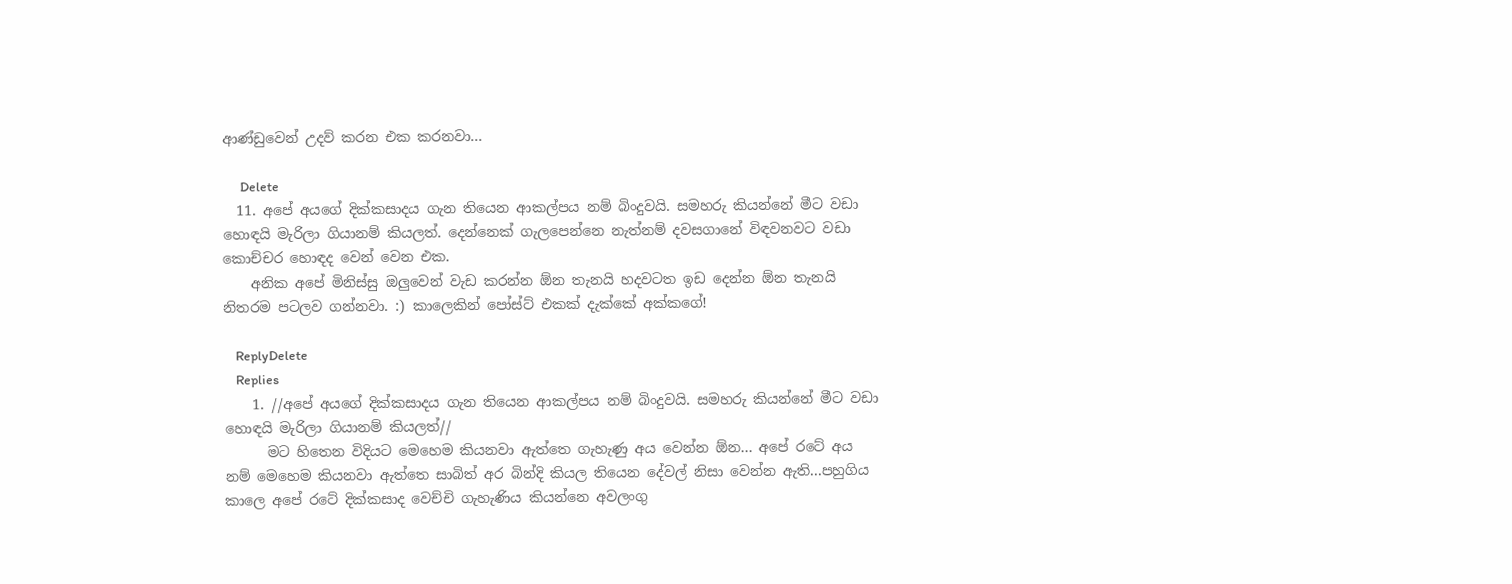ආණ්ඩුවෙන් උදව් කරන එක කරනවා...

      Delete
  11. අපේ අයගේ දික්කසාදය ගැන තියෙන ආකල්පය නම් බිංදුවයි. සමහරු කියන්නේ මීට වඩා හොඳයි මැරිලා ගියානම් කියලත්. දෙන්නෙක් ගැලපෙන්නෙ නැත්නම් දවසගානේ විඳවනවට වඩා කොච්චර හොඳද වෙන් වෙන එක.
    අනික අපේ මිනිස්සු ඔලුවෙන් වැඩ කරන්න ඕන තැනයි හදවටත ඉඩ දෙන්න ඕන තැනයි නිතරම පටලව ගන්නවා. :) කාලෙකින් පෝස්ට් එකක් දැක්කේ අක්කගේ!

    ReplyDelete
    Replies
    1. //අපේ අයගේ දික්කසාදය ගැන තියෙන ආකල්පය නම් බිංදුවයි. සමහරු කියන්නේ මීට වඩා හොඳයි මැරිලා ගියානම් කියලත්//
      මට හිතෙන විදියට මෙහෙම කියනවා ඇත්තෙ ගැහැණු අය වෙන්න ඕන... අපේ රටේ අය නම් මෙහෙම කියනවා ඇත්තෙ සාබිත් අර බින්දි කියල තියෙන දේවල් නිසා වෙන්න ඇති...පහුගිය කාලෙ අපේ රටේ දික්කසාද වෙච්චි ගැහැණිය කියන්නෙ අවලංගු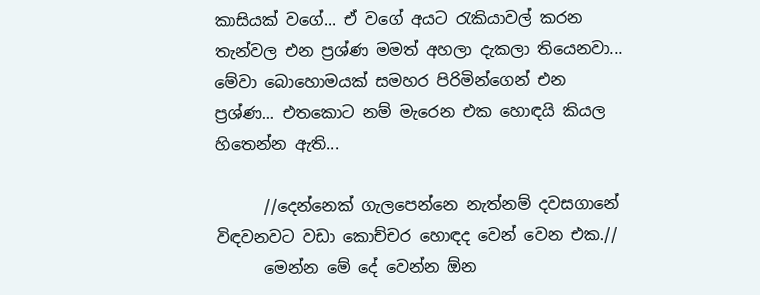කාසියක් වගේ... ඒ වගේ අයට රැකියාවල් කරන තැන්වල එන ප්‍රශ්ණ මමත් අහලා දැකලා තියෙනවා... මේවා බොහොමයක් සමහර පිරිමින්ගෙන් එන ප්‍රශ්ණ... එතකොට නම් මැරෙන එක හොඳයි කියල හිතෙන්න ඇති...

      //දෙන්නෙක් ගැලපෙන්නෙ නැත්නම් දවසගානේ විඳවනවට වඩා කොච්චර හොඳද වෙන් වෙන එක.//
      මෙන්න මේ දේ වෙන්න ඕන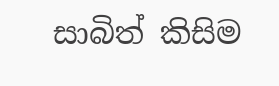සාබිත් කිසිම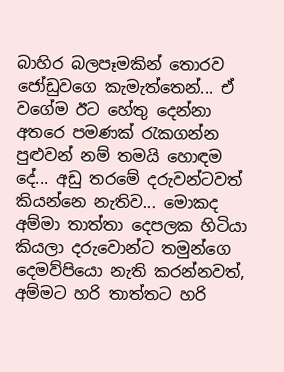බාහිර බලපෑමකින් තොරව ජෝඩුවගෙ කැමැත්තෙන්... ඒ වගේම ඊට හේතු දෙන්නා අතරෙ පමණක් රැකගන්න පුළුවන් නම් තමයි හොඳම දේ... අඩු තරමේ දරුවන්ටවත් කියන්නෙ නැතිව... මොකද අම්මා තාත්තා දෙපලක හිටියා කියලා දරුවොන්ට තමුන්ගෙ දෙමව්පියො නැති කරන්නවත්, අම්මට හරි තාත්තට හරි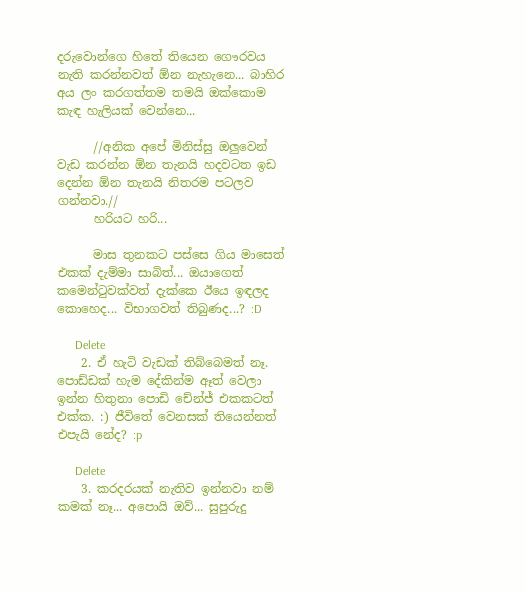දරුවොන්ගෙ හිතේ තියෙන ගෞරවය නැති කරන්නවත් ඕන නැහැනෙ... බාහිර අය ලං කරගත්තම තමයි ඔක්කොම කැඳ හැලියක් වෙන්නෙ...

      //අනික අපේ මිනිස්සු ඔලුවෙන් වැඩ කරන්න ඕන තැනයි හදවටත ඉඩ දෙන්න ඕන තැනයි නිතරම පටලව ගන්නවා.//
      හරියට හරි...

      මාස තුනකට පස්සෙ ගිය මාසෙත් එකක් දැම්මා සාබිත්... ඔයාගෙත් කමෙන්ටුවක්වත් දැක්කෙ ඊයෙ ඉඳලද කොහෙද... විභාගවත් තිබුණද...? :D

      Delete
    2. ඒ හැටි වැඩක් තිබ්බෙමත් නෑ. පොඩ්ඩක් හැම දේකින්ම ඈත් වෙලා ඉන්න හිතුනා පොඩි චේන්ජ් එකකටත් එක්ක. :) ජීවිතේ වෙනසක් තියෙන්නත් එපැයි නේද? :p

      Delete
    3. කරදරයක් නැතිව ඉන්නවා නම් කමක් නෑ... අපොයි ඔව්... සුපුරුදු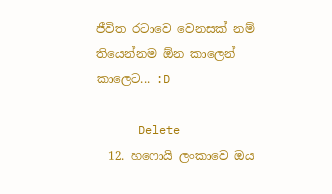ජීවිත රටාවෙ වෙනසක් නම් තියෙන්නම ඕන කාලෙන් කාලෙට... :D

      Delete
  12. හෆොයි ලංකාවෙ ඔය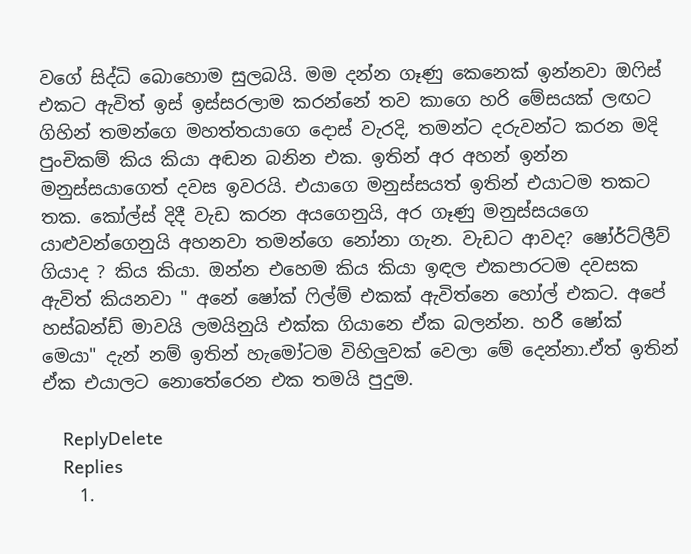වගේ සිද්ධි බොහොම සුලබයි. මම දන්න ගෑණු කෙනෙක් ඉන්නවා ඔෆිස් එකට ඇවිත් ඉස් ඉස්සරලාම කරන්නේ තව කාගෙ හරි මේසයක් ලඟට ගිහින් තමන්ගෙ මහත්තයාගෙ දොස් වැරදි, තමන්ට දරුවන්ට කරන මදි පුංචිකම් කිය කියා අඬන බනින එක. ඉතින් අර අහන් ඉන්න මනුස්සයාගෙත් දවස ඉවරයි. එයාගෙ මනුස්සයත් ඉතින් එයාටම තකට තක. කෝල්ස් දිදී වැඩ කරන අයගෙනුයි, අර ගෑණු මනුස්සයගෙ යාළුවන්ගෙනුයි අහනවා තමන්ගෙ නෝනා ගැන. වැඩට ආවද? ෂෝර්ට්ලීව් ගියාද ? කිය කියා. ඔන්න එහෙම කිය කියා ඉඳල එකපාරටම දවසක ඇවිත් කියනවා " අනේ ෂෝක් ෆිල්ම් එකක් ඇවිත්නෙ හෝල් එකට. අපේ හස්බන්ඩ් මාවයි ලමයිනුයි එක්ක ගියානෙ ඒක බලන්න. හරී ෂෝක් මෙයා" දැන් නම් ඉතින් හැමෝටම විහිලුවක් වෙලා මේ දෙන්නා.ඒත් ඉතින් ඒක එයාලට නොතේරෙන එක තමයි පුදුම.

    ReplyDelete
    Replies
    1.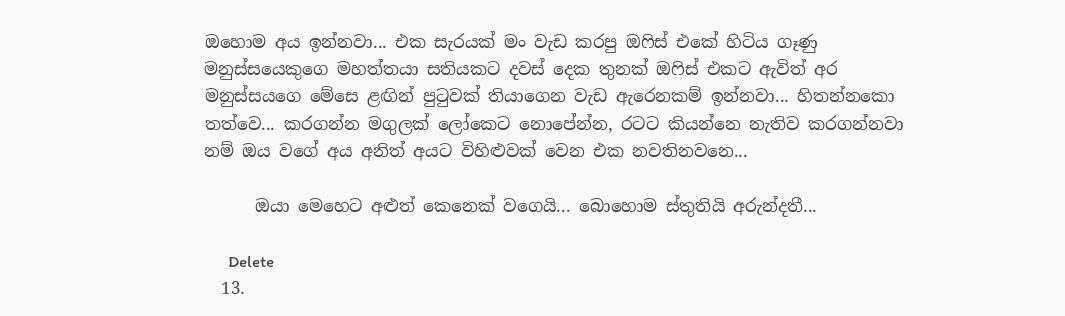ඔහොම අය ඉන්නවා... එක සැරයක් මං වැඩ කරපු ඔෆිස් එකේ හිටිය ගෑණු මනුස්සයෙකුගෙ මහත්තයා සතියකට දවස් දෙක තුනක් ඔෆිස් එකට ඇවිත් අර මනුස්සයගෙ මේසෙ ළඟින් පුටුවක් තියාගෙන වැඩ ඇරෙනකම් ඉන්නවා... හිතන්නකො තත්වෙ... කරගන්න මගුලක් ලෝකෙට නොපේන්න, රටට කියන්නෙ නැතිව කරගන්නවා නම් ඔය වගේ අය අනිත් අයට විහිළුවක් වෙන එක නවතිනවනෙ...

      ඔයා මෙහෙට අළුත් කෙනෙක් වගෙයි... බොහොම ස්තුතියි අරුන්දතී...

      Delete
  13.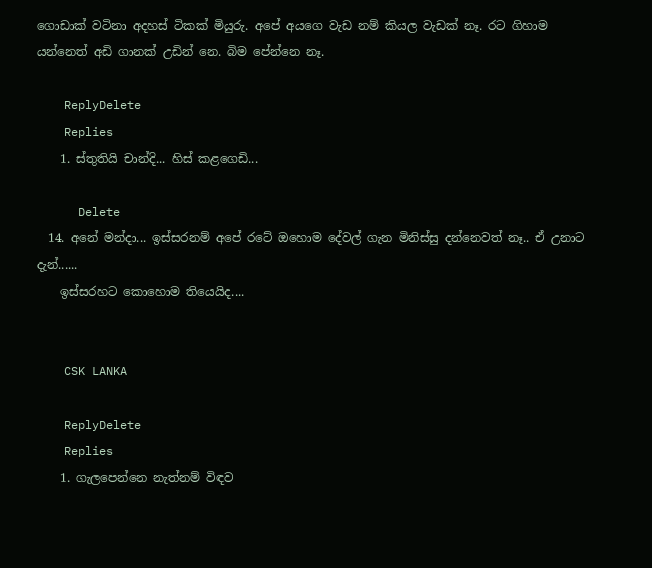ගොඩාක් වටිනා අදහස් ටිකක් මියුරු. අපේ අයගෙ වැඩ නම් කියල වැඩක් නෑ. රට ගිහාම යන්නෙත් අඩි ගානක් උඩින් නෙ. බිම පේන්නෙ නෑ.

    ReplyDelete
    Replies
    1. ස්තුතියි චාන්දි... හිස් කළගෙඩි...

      Delete
  14. අනේ මන්දා... ඉස්සරනම් අපේ රටේ ඔහොම දේවල් ගැන මිනිස්සු දන්නෙවත් නෑ.. ඒ උනාට දැන්......
    ඉස්සරහට කොහොම තියෙයිද....


    CSK LANKA

    ReplyDelete
    Replies
    1. ගැලපෙන්නෙ නැත්නම් විඳව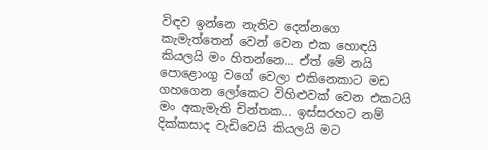විඳව ඉන්නෙ නැතිව දෙන්නගෙ කැමැත්තෙන් වෙන් වෙන එක හොඳයි කියලයි මං හිතන්නෙ... ඒත් මේ නයි පොළොංගු වගේ වෙලා එකිනෙකාට මඩ ගහගෙන ලෝකෙට විහිළුවක් වෙන එකටයි මං අකැමැති චින්තක... ඉස්සරහට නම් දික්කසාද වැඩිවෙයි කියලයි මට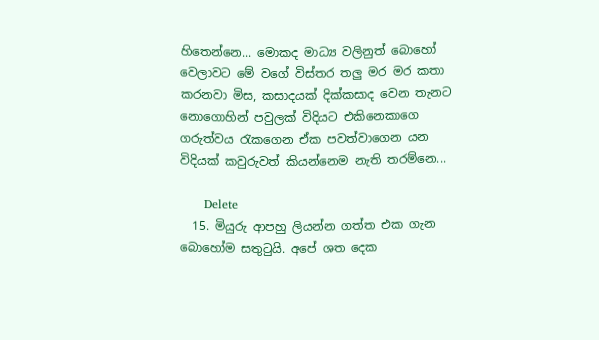හිතෙන්නෙ... මොකද මාධ්‍ය වලිනුත් බොහෝ වෙලාවට මේ වගේ විස්තර තලු මර මර කතා කරනවා මිස, කසාදයක් දික්කසාද වෙන තැනට නොගොහින් පවුලක් විදියට එකිනෙකාගෙ ගරුත්වය රැකගෙන ඒක පවත්වාගෙන යන විදියක් කවුරුවත් කියන්නෙම නැති තරම්නෙ...

      Delete
  15. මියුරු ආපහු ලියන්න ගත්ත එක ගැන බොහෝම සතුටුයි. අපේ ශත දෙක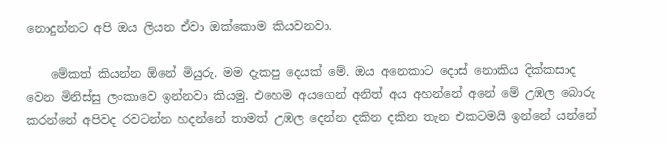නොදුන්නට අපි ඔය ලියන ඒවා ඔක්කොම කියවනවා.

    මේකත් කියන්න ඕනේ මියුරු. මම දැකපු දෙයක් මේ. ඔය අනෙකාට දොස් නොකිය දික්කසාද වෙන මිනිස්සු ලංකාවෙ ඉන්නවා කියමු. එහෙම අයගෙන් අනිත් අය අහන්නේ අනේ මේ උඹල බොරු කරන්නේ අපිවද රවටන්න හදන්නේ තාමත් උඹල දෙන්න දකින දකින තැන එකටමයි ඉන්නේ යන්නේ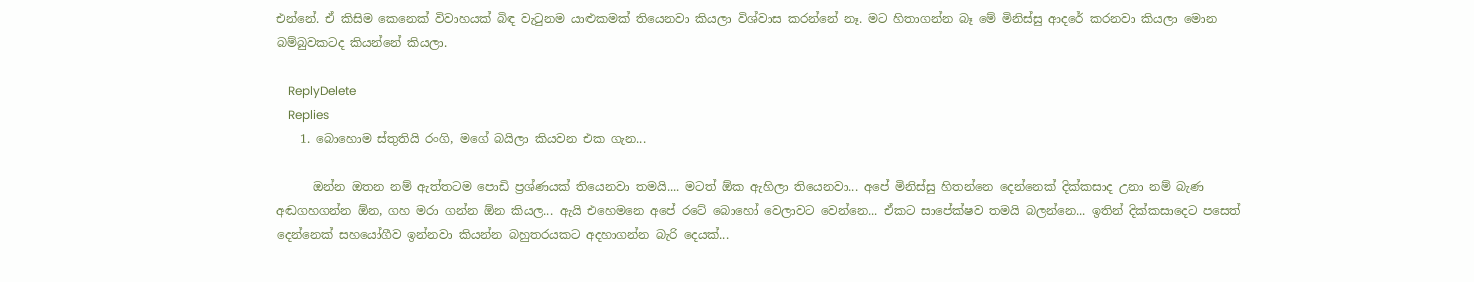එන්නේ. ඒ කිසිම කෙනෙක් විවාහයක් බිඳ වැටුනම යාළුකමක් තියෙනවා කියලා විශ්වාස කරන්නේ නෑ. මට හිතාගන්න බෑ මේ මිනිස්සු ආදරේ කරනවා කියලා මොන බම්බුවකටද කියන්නේ කියලා.

    ReplyDelete
    Replies
    1. බොහොම ස්තුතියි රංගි, මගේ බයිලා කියවන එක ගැන...

      ඔන්න ඔතන නම් ඇත්තටම පොඩි ප්‍රශ්ණයක් තියෙනවා තමයි.... මටත් ඕක ඇහිලා තියෙනවා... අපේ මිනිස්සු හිතන්නෙ දෙන්නෙක් දික්කසාද උනා නම් බැණ අඬගහගන්න ඕන, ගහ මරා ගන්න ඕන කියල... ඇයි එහෙමනෙ අපේ රටේ බොහෝ වෙලාවට වෙන්නෙ... ඒකට සාපේක්ෂව තමයි බලන්නෙ... ඉතින් දික්කසාදෙට පසෙත් දෙන්නෙක් සහයෝගීව ඉන්නවා කියන්න බහුතරයකට අදහාගන්න බැරි දෙයක්...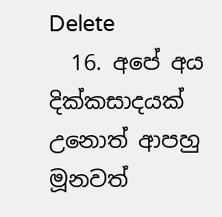Delete
  16. අපේ අය දික්කසාදයක් උනොත් ආපහු මූනවත්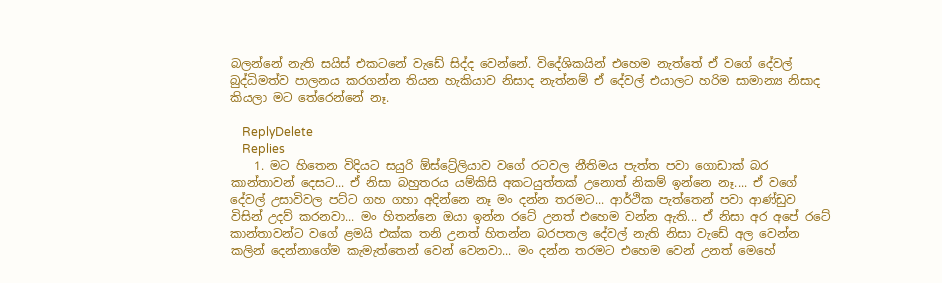බලන්නේ නැති සයිස් එකටනේ වැඩේ සිද්ද වෙන්නේ. විදේශිකයින් එහෙම නැත්තේ ඒ වගේ දේවල් බුද්ධිමත්ව පාලනය කරගන්න තියන හැකියාව නිසාද නැත්නම් ඒ දේවල් එයාලට හරිම සාමාන්‍ය නිසාද කියලා මට තේරෙන්නේ නෑ.

    ReplyDelete
    Replies
    1. මට හිතෙන විදියට සයුරි ඕස්ට්‍රේලියාව වගේ රටවල නීතිමය පැත්ත පවා ගොඩාක් බර කාන්තාවන් දෙසට... ඒ නිසා බහුතරය යම්කිසි අකටයුත්තක් උනොත් නිකම් ඉන්නෙ නෑ.... ඒ වගේ දේවල් උසාවිවල පට්ට ගහ ගහා අදින්නෙ නෑ මං දන්න තරමට... ආර්ථික පැත්තෙන් පවා ආණ්ඩුව විසින් උදව් කරනවා... මං හිතන්නෙ ඔයා ඉන්න රටේ උනත් එහෙම වන්න ඇති... ඒ නිසා අර අපේ රටේ කාන්තාවන්ට වගේ ළමයි එක්ක තනි උනත් හිතන්න බරපතල දේවල් නැති නිසා වැඩේ අල වෙන්න කලින් දෙන්නාගේම කැමැත්තෙන් වෙන් වෙනවා... මං දන්න තරමට එහෙම වෙන් උනත් මෙහේ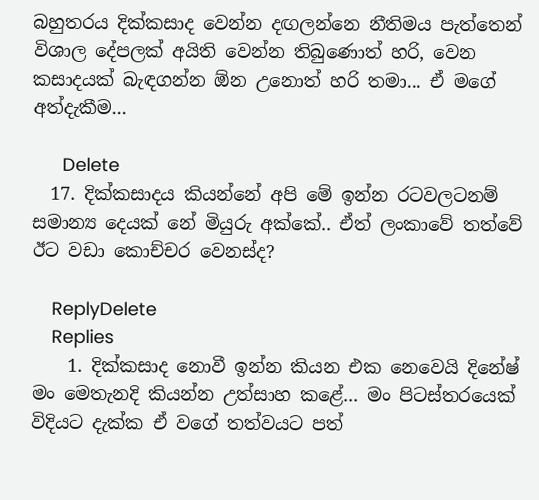බහුතරය දික්කසාද වෙන්න දඟලන්නෙ නීතිමය පැත්තෙන් විශාල දේපලක් අයිති වෙන්න තිබුණොත් හරි, වෙන කසාදයක් බැඳගන්න ඕන උනොත් හරි තමා... ඒ මගේ අත්දැකීම...

      Delete
  17. දික්කසාදය කියන්නේ අපි මේ ඉන්න රටවලටනම් සමාන්‍ය දෙයක් නේ මියුරු අක්කේ.. ඒත් ලංකාවේ තත්වේ ඊට වඩා කොච්චර වෙනස්ද?

    ReplyDelete
    Replies
    1. දික්කසාද නොවී ඉන්න කියන එක නෙවෙයි දිනේෂ් මං මෙතැනදි කියන්න උත්සාහ කළේ... මං පිටස්තරයෙක් විදියට දැක්ක ඒ වගේ තත්වයට පත්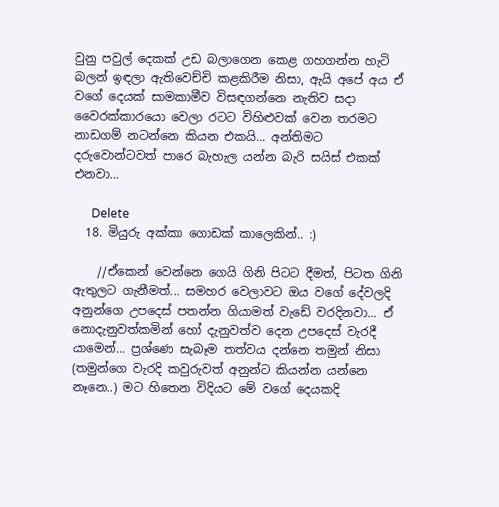වුනු පවුල් දෙකක් උඩ බලාගෙන කෙළ ගහගන්න හැටි බලන් ඉඳලා ඇතිවෙච්චි කළකිරීම නිසා, ඇයි අපේ අය ඒ වගේ දෙයක් සාමකාමීව විසඳගන්නෙ නැතිව සදා වෛරක්කාරයො වෙලා රටට විහිළුවක් වෙන තරමට නාඩගම් නටන්නෙ කියන එකයි... අන්තිමට දරුවොන්ටවත් පාරෙ බැහැල යන්න බැරි සයිස් එකක් එනවා...

      Delete
  18. මියුරු අක්කා ගොඩක් කාලෙකින්.. :)

    //ඒකෙන් වෙන්නෙ ගෙයි ගිනි පිටට දීමත්, පිටත ගිනි ඇතුලට ගැනීමත්... සමහර වෙලාවට ඔය වගේ දේවලදි අනුන්ගෙ උපදෙස් පතන්න ගියාමත් වැඩේ වරදිනවා... ඒ නොදැනුවත්කමින් හෝ දැනුවත්ව දෙන උපදෙස් වැරදී යාමෙන්... ප්‍රශ්ණෙ සැබෑම තත්වය දන්නෙ තමුන් නිසා (තමුන්ගෙ වැරදි කවුරුවත් අනුන්ට කියන්න යන්නෙ නෑනෙ..) මට හිතෙන විදියට මේ වගේ දෙයකදි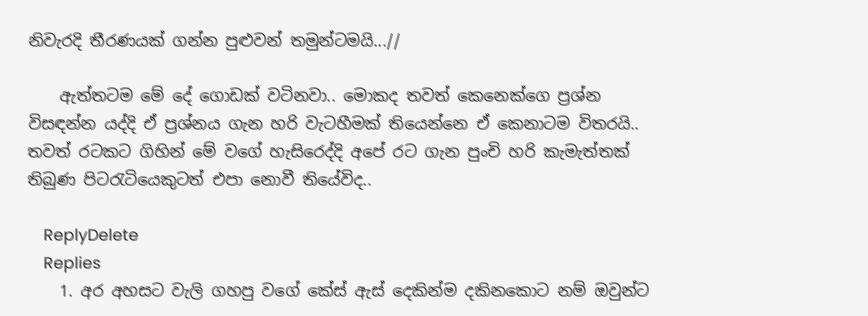නිවැරදි තීරණයක් ගන්න පුළුවන් තමුන්ටමයි...//

    ඇත්තටම මේ දේ ගොඩක් වටිනවා.. මොකද තවත් කෙනෙක්ගෙ ප්‍රශ්න විසඳන්න යද්දි ඒ ප්‍රශ්නය ගැන හරි වැටහීමක් තියෙන්නෙ ඒ කෙනාටම විතරයි.. තවත් රටකට ගිහින් මේ වගේ හැසිරෙද්දි අපේ රට ගැන පුංචි හරි කැමැත්තක් තිබුණ පිටරැටියෙකුටත් එපා නොවී තියේවිද..

    ReplyDelete
    Replies
    1. අර අහසට වැලි ගහපු වගේ කේස් ඇස් දෙකින්ම දකිනකොට නම් ඔවුන්ට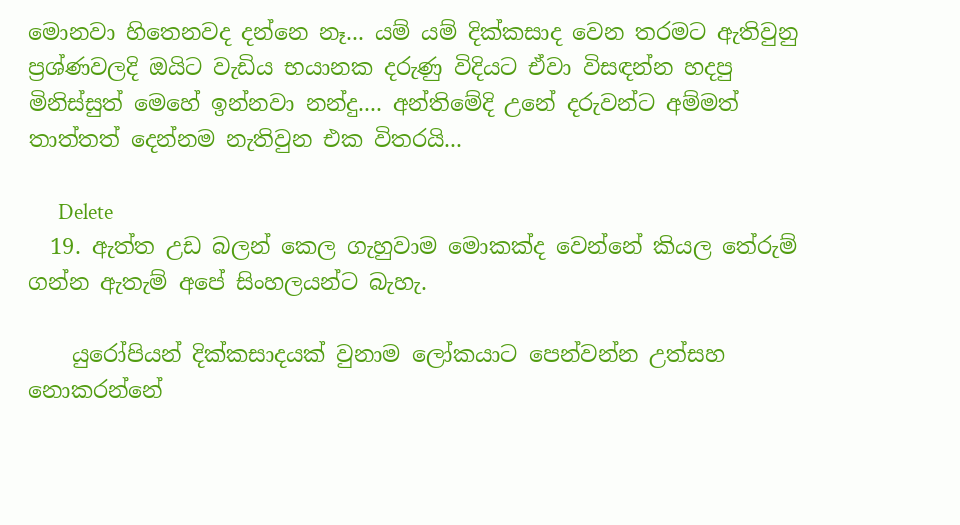මොනවා හිතෙනවද දන්නෙ නෑ... යම් යම් දික්කසාද වෙන තරමට ඇතිවුනු ප්‍රශ්ණවලදි ඔයිට වැඩිය භයානක දරුණු විදියට ඒවා විසඳන්න හදපු මිනිස්සුත් මෙහේ ඉන්නවා නන්දු.... අන්තිමේදි උනේ දරුවන්ට අම්මත් තාත්තත් දෙන්නම නැතිවුන එක විතරයි...

      Delete
  19. ඇත්ත උඩ බලන් කෙල ගැහුවාම මොකක්ද වෙන්නේ කියල තේරුම් ගන්න ඇතැම් අපේ සිංහලයන්ට බැහැ.

    යුරෝපියන් දික්කසාදයක් වුනාම ලෝකයාට පෙන්වන්න උත්සහ නොකරන්නේ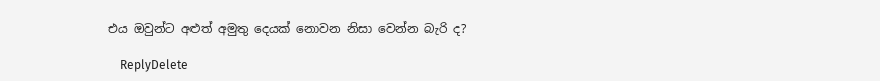එය ඔවුන්ට අළුත් අමුතු දෙයක් නොවන නිසා වෙන්න බැරි ද?

    ReplyDelete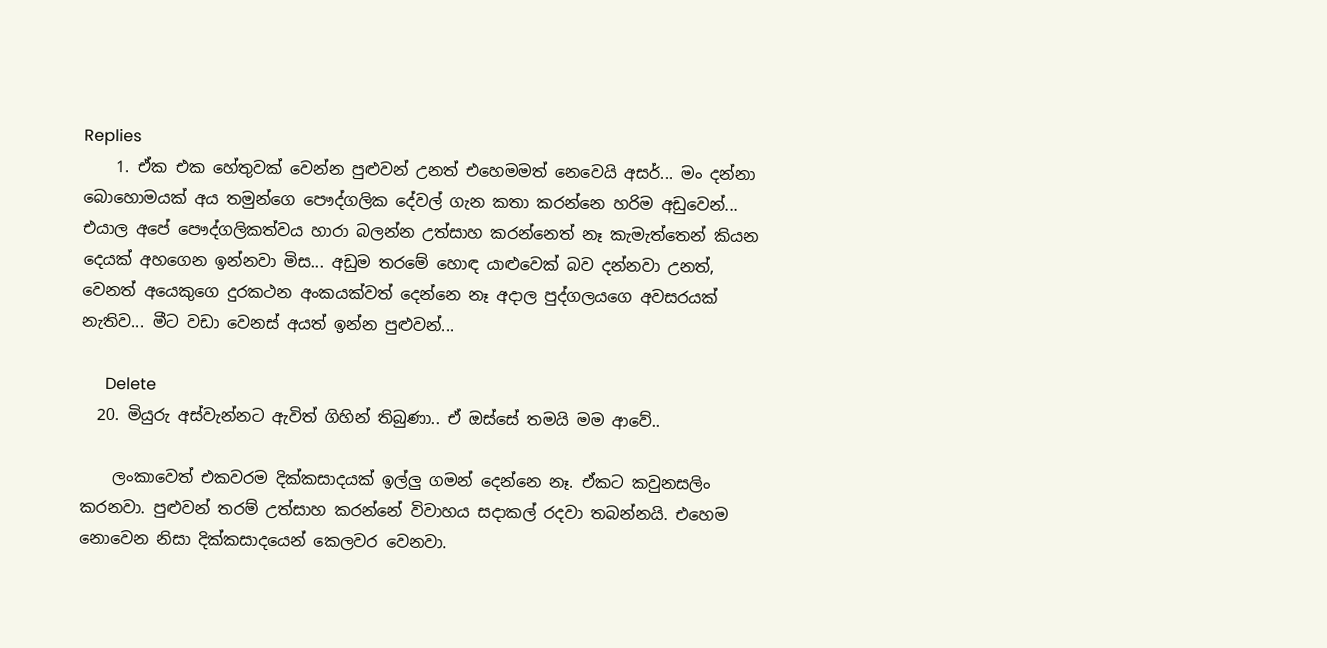Replies
    1. ඒක එක හේතුවක් වෙන්න පුළුවන් උනත් එහෙමමත් නෙවෙයි අසර්... මං දන්නා බොහොමයක් අය තමුන්ගෙ පෞද්ගලික දේවල් ගැන කතා කරන්නෙ හරිම අඩුවෙන්... එයාල අපේ පෞද්ගලිකත්වය හාරා බලන්න උත්සාහ කරන්නෙත් නෑ කැමැත්තෙන් කියන දෙයක් අහගෙන ඉන්නවා මිස... අඩුම තරමේ හොඳ යාළුවෙක් බව දන්නවා උනත්, වෙනත් අයෙකුගෙ දුරකථන අංකයක්වත් දෙන්නෙ නෑ අදාල පුද්ගලයගෙ අවසරයක් නැතිව... මීට වඩා වෙනස් අයත් ඉන්න පුළුවන්...

      Delete
  20. මියුරු අස්වැන්නට ඇවිත් ගිහින් තිබුණා.. ඒ ඔස්සේ තමයි මම ආවේ..

    ලංකාවෙත් එකවරම දික්කසාදයක් ඉල්ලු ගමන් දෙන්නෙ නෑ. ඒකට කවුනසලිං කරනවා. පුළුවන් තරම් උත්සාහ කරන්නේ විවාහය සදාකල් රදවා තබන්නයි. එහෙම නොවෙන නිසා දික්කසාදයෙන් කෙලවර වෙනවා.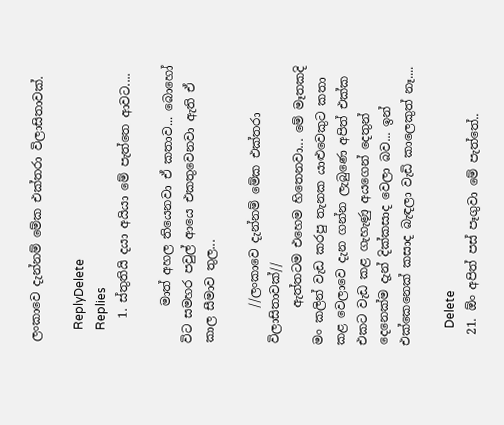ලංකාවෙ දැන්නම් මේක එක්තරා විලාසිතාවක්.

    ReplyDelete
    Replies
    1. ස්තුතියි දයා අයියා මේ පැත්තෙ ආවට....

      මාත් අහල තියෙනවා ඒ කතාව... බොහෝ විට සමහර පවුල් ආයෙ එකතුවෙනවා ඇති ඒ කාල සීමාව තුල...

      //ලංකාවෙ දැන්නම් මේක එක්තරා විලාසිතාවක්//
      ඇත්තටම එහෙම හිතෙනවා... මේ මෑතකදි මං කලින් වැඩ කරපු තැනක යාළුවෙකුට කතා කළ වෙලාවෙ දැන ගන්න ලැබුණෙ අපිත් එක්ක එකට වැඩ කළ ගැහැණු අයගෙන් දෙතුන් දෙනෙක්ම දැන් දික්කසාද වෙලා බව... ඉන් එක්කෙනෙක් කසාද බැඳලා වැඩි කාලෙකුත් නෑ....

      Delete
  21. ඕං අපිත් පස් පෑගුවා මේ පැත්තේ..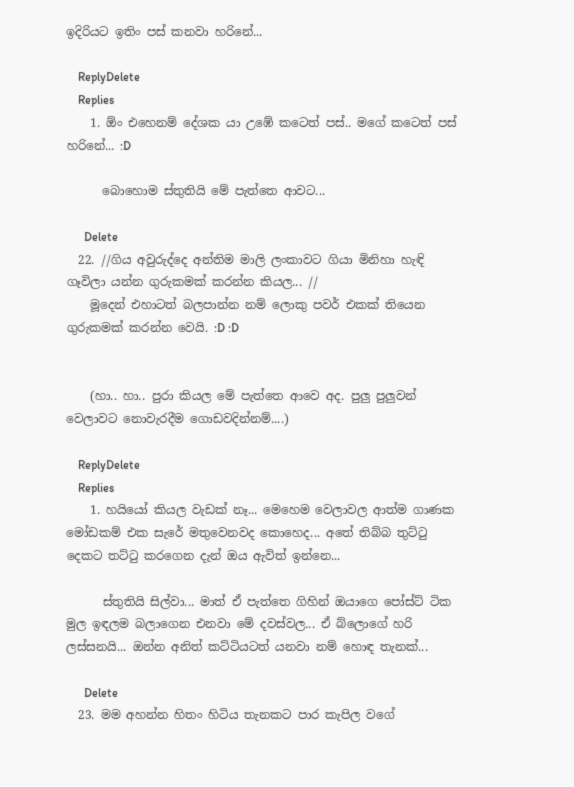ඉදිරියට ඉතිං පස් කනවා හරිනේ...

    ReplyDelete
    Replies
    1. ඕං එහෙනම් දේශක යා උඹේ කටෙත් පස්.. මගේ කටෙත් පස් හරිනේ... :D

      බොහොම ස්තුතියි මේ පැත්තෙ ආවට...

      Delete
  22. //ගිය අවුරුද්දෙ අන්තිම මාලි ලංකාවට ගියා මිනිහා හැඳි ගෑවිලා යන්න ගුරුකමක් කරන්න කියල... //
    මූදෙන් එහාටත් බලපාන්න නම් ලොකු පවර් එකක් තියෙන ගුරුකමක් කරන්න වෙයි. :D :D


    (හා.. හා.. පුරා කියල මේ පැත්තෙ ආවෙ අද. පුලු පුලුවන් වෙලාවට නොවැරදීම ගොඩවදින්නම්....)

    ReplyDelete
    Replies
    1. හයියෝ කියල වැඩක් නෑ... මෙහෙම වෙලාවල ආත්ම ගාණක මෝඩකම් එක සැරේ මතුවෙනවද කොහෙද... අතේ තිබ්බ තුට්ටු දෙකට තට්ටු කරගෙන දැන් ඔය ඇවිත් ඉන්නෙ...

      ස්තුතියි සිල්වා... මාත් ඒ පැත්තෙ ගිහින් ඔයාගෙ පෝස්ට් ටික මුල ඉඳලම බලාගෙන එනවා මේ දවස්වල... ඒ බ්ලොගේ හරි ලස්සනයි... ඔන්න අනිත් කට්ටියටත් යනවා නම් හොඳ තැනක්...

      Delete
  23. මම අහන්න හිතං හිටිය තැනකට පාර කැපිල වගේ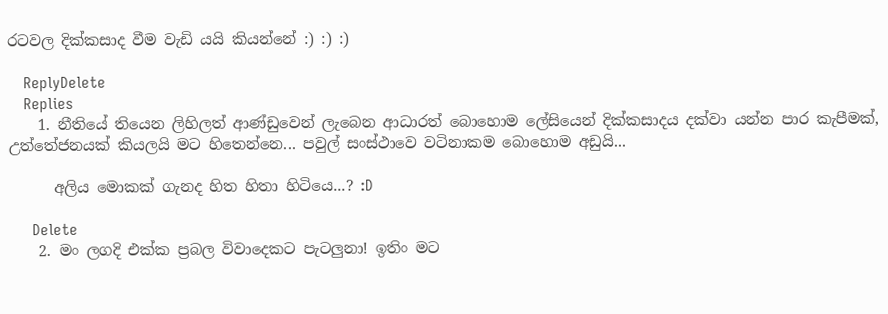රටවල දික්කසාද වීම වැඩි යයි කියන්නේ :) :) :)

    ReplyDelete
    Replies
    1. නීතියේ තියෙන ලිහිලත් ආණ්ඩුවෙන් ලැබෙන ආධාරත් බොහොම ලේසියෙන් දික්කසාදය දක්වා යන්න පාර කැපීමක්, උත්තේජනයක් කියලයි මට හිතෙන්නෙ... පවුල් සංස්ථාවෙ වටිනාකම බොහොම අඩුයි...

      අලිය මොකක් ගැනද හිත හිතා හිටියෙ...? :D

      Delete
    2. මං ලගදි එක්ක ප්‍රබල විවාදෙකට පැටලුනා! ඉතිං මට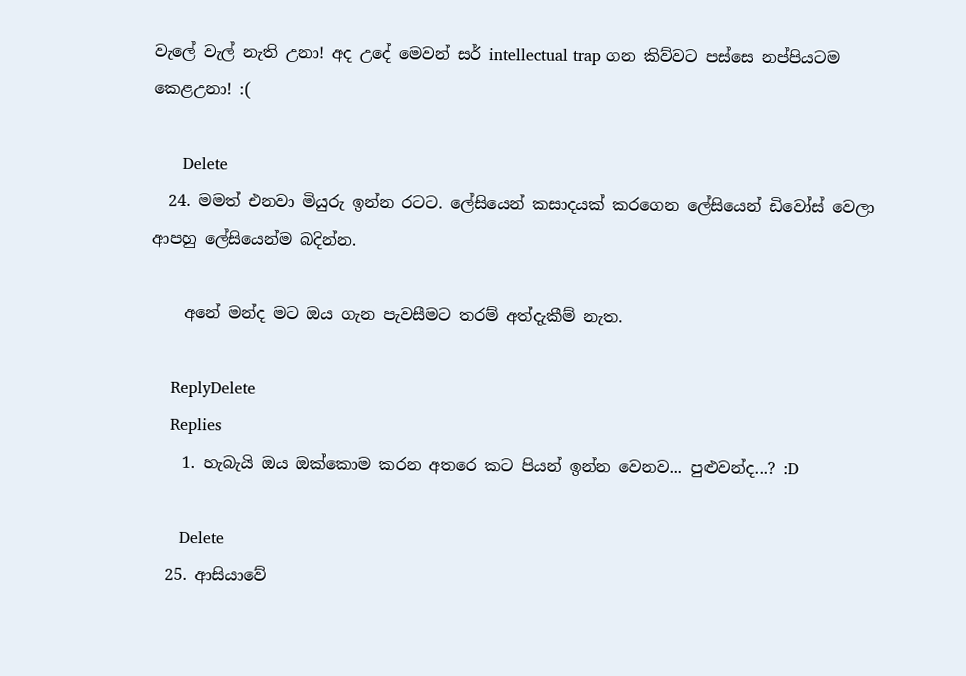වැලේ වැල් නැති උනා! අද උදේ මෙවන් සර් intellectual trap ගන කිව්වට පස්සෙ නප්පියටම කෙළඋනා! :(

      Delete
  24. මමත් එනවා මියුරු ඉන්න රටට. ලේසියෙන් කසාදයක් කරගෙන ලේසියෙන් ඩිවෝස් වෙලා ආපහු ලේසියෙන්ම බදින්න.

    අනේ මන්ද මට ඔය ගැන පැවසීමට තරම් අත්දැකීම් නැත.

    ReplyDelete
    Replies
    1. හැබැයි ඔය ඔක්කොම කරන අතරෙ කට පියන් ඉන්න වෙනව... පුළුවන්ද...? :D

      Delete
  25. ආසියාවේ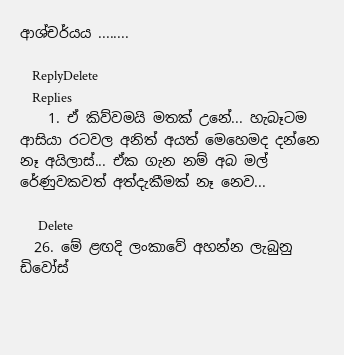ආශ්චර්යය ........

    ReplyDelete
    Replies
    1. ඒ කිව්වමයි මතක් උනේ... හැබෑටම ආසියා රටවල අනිත් අයත් මෙහෙමද දන්නෙ නෑ අයිලාස්... ඒක ගැන නම් අබ මල් රේණුවකවත් අත්දැකීමක් නෑ නෙව...

      Delete
  26. මේ ළඟදි ලංකාවේ අහන්න ලැබුනු ඩිවෝස්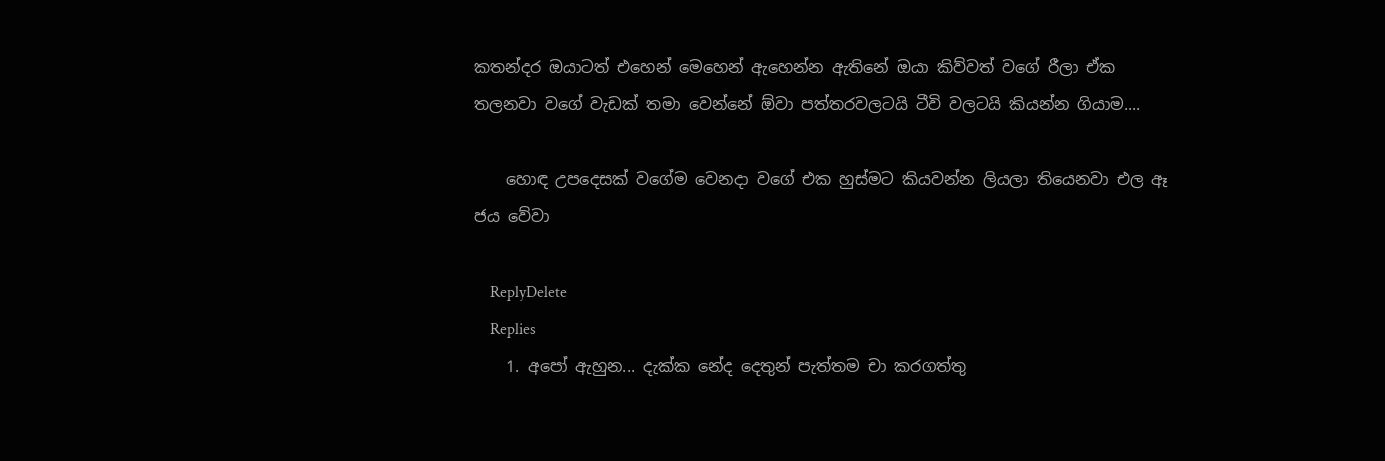කතන්දර ඔයාටත් එහෙන් මෙහෙන් ඇහෙන්න ඇතිනේ ඔයා කිව්වත් වගේ රීලා ඒක තලනවා වගේ වැඩක් තමා වෙන්නේ ඕවා පත්තරවලටයි ටීවි වලටයි කියන්න ගියාම....

    හොඳ උපදෙසක් වගේම වෙනදා වගේ එක හුස්මට කියවන්න ලියලා තියෙනවා එල ඈ ජය වේවා

    ReplyDelete
    Replies
    1. අපෝ ඇහුන... දැක්ක නේද දෙතුන් පැත්තම චා කරගත්තු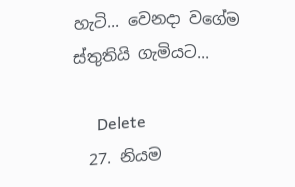හැටි... වෙනදා වගේම ස්තුතියි ගැමියට...

      Delete
  27. නියම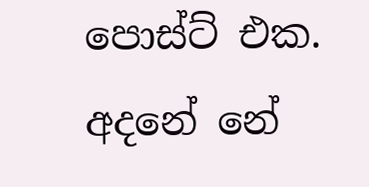පොස්ට් එක. අදනේ නේ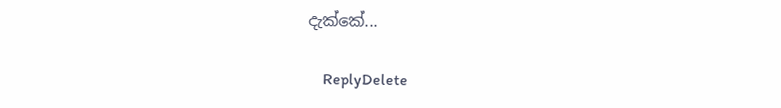දැක්කේ...

    ReplyDelete